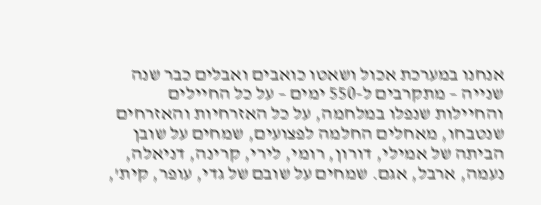אנחנו במערכת אכול ושאטו כואבים ואבלים כבר שנה שנייה – מתקרבים ל-550 ימים – על כל החיילים והחיילות שנפלו במלחמה, על כל האזרחיות והאזרחים שנטבחו, מאחלים החלמה לפצועים, שמחים על שובן הביתה של אמילי, דורון, רומי, לירי, קרינה, דניאלה, נעמה, ארבל, אגם. שמחים על שובם של גדי, עופר, קית',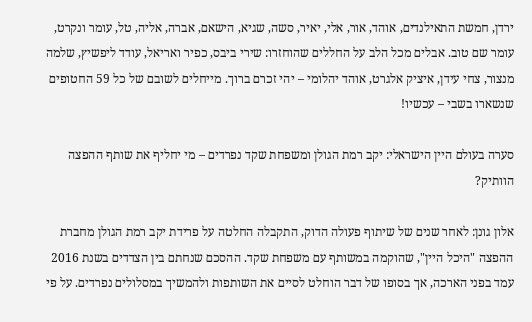ירדן, חמשת התאילנדים, אוהד, אור, אלי, יאיר, סשה, שגיא, הישאם, אברה, אליה, טל, עומר ונקרט, עומר שם טוב. אבלים מכל הלב על החללים שהוחזרו: שירי ביבס, כפיר ואריאל, עודד ליפשיץ, שלמה מנצור, צחי עידן, איציק אלגרט, אוהד יהלומי – יהי זכרם ברוך. מייחלים לשובם של כל 59 החטופים שנשארו בשבי – עכשיו!

סערה בעולם היין הישראלי: יקב רמת הגולן ומשפחת שקד נפרדים – מי יחליף את שותף ההפצה הוותיק?

אלון גונן: לאחר שנים של שיתוף פעולה הדוק, התקבלה החלטה על פרידת יקב רמת הגולן מחברת ההפצה "היכל היין", שהוקמה במשותף עם משפחת שקד. ההסכם שנחתם בין הצדדים בשנת 2016 עמד בפני הארכה, אך בסופו של דבר הוחלט לסיים את השותפות ולהמשיך במסלולים נפרדים. על פי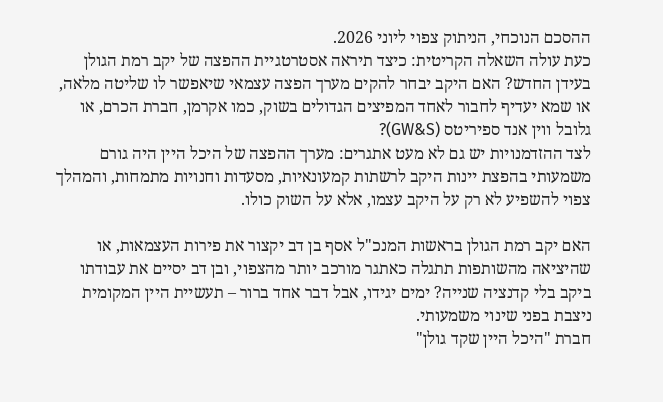ההסכם הנוכחי, הניתוק צפוי ליוני 2026.
כעת עולה השאלה הקריטית: כיצד תיראה אסטרטגיית ההפצה של יקב רמת הגולן בעידן החדש? האם היקב יבחר להקים מערך הפצה עצמאי שיאפשר לו שליטה מלאה, או שמא יעדיף לחבור לאחד המפיצים הגדולים בשוק, כמו אקרמן, חברת הכרם, או גלובל ווין אנד ספיריטס (GW&S)?
לצד ההזדמנויות יש גם לא מעט אתגרים: מערך ההפצה של היכל היין היה גורם משמעותי בהפצת יינות היקב לרשתות קמעונאיות, מסעדות וחנויות מתמחות, והמהלך צפוי להשפיע לא רק על היקב עצמו, אלא על השוק כולו.

האם יקב רמת הגולן בראשות המנכ"ל אסף בן דב יקצור את פירות העצמאות, או שהיציאה מהשותפות תתגלה כאתגר מורכב יותר מהצפוי, ובן דב יסיים את עבודתו ביקב בלי קדנציה שנייה? ימים יגידו, אבל דבר אחד ברור – תעשיית היין המקומית ניצבת בפני שינוי משמעותי.
חברת "היכל היין שקד גולן"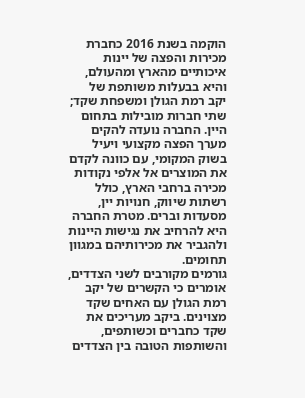הוקמה בשנת 2016 כחברת מכירות והפצה של יינות איכותיים מהארץ ומהעולם, והיא בבעלות משותפת של יקב רמת הגולן ומשפחת שקד; שתי חברות מובילות בתחום היין. החברה נועדה להקים מערך הפצה מקצועי ויעיל בשוק המקומי, עם כוונה לקדם את המוצרים אל אלפי נקודות מכירה ברחבי הארץ, כולל רשתות שיווק, חנויות יין, מסעדות וברים. מטרת החברה היא להרחיב את נגישות היינות ולהגביר את מכירותיהם במגוון תחומים.
גורמים מקורבים לשני הצדדים, אומרים כי הקשרים של יקב רמת הגולן עם האחים שקד מצוינים. ביקב מעריכים את שקד כחברים וכשותפים, והשותפות הטובה בין הצדדים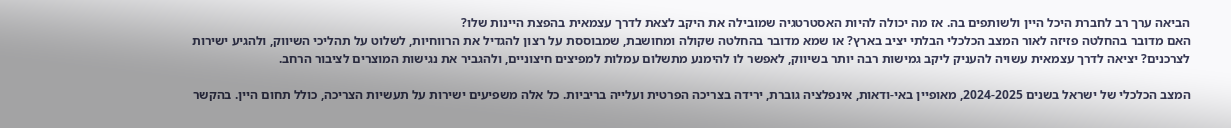הביאה ערך רב לחברת היכל היין ולשותפים בה. אז מה יכולה להיות האסטרטגיה שמובילה את היקב לצאת לדרך עצמאית בהפצת היינות שלו?
האם מדובר בהחלטה פזיזה לאור המצב הכלכלי הבלתי יציב בארץ? או שמא מדובר בהחלטה שקולה ומחושבת, שמבוססת על רצון להגדיל את הרווחיות, לשלוט על תהליכי השיווק, ולהגיע ישירות לצרכנים? יציאה לדרך עצמאית עשויה להעניק ליקב גמישות רבה יותר בשיווק, לאפשר לו להימנע מתשלום עמלות למפיצים חיצוניים, ולהגביר את נגישות המוצרים לציבור הרחב.

המצב הכלכלי של ישראל בשנים 2024-2025, מאופיין באי-ודאות, אינפלציה גוברת, ירידה בצריכה הפרטית ועלייה בריביות. כל אלה משפיעים ישירות על תעשיות הצריכה, כולל תחום היין. בהקשר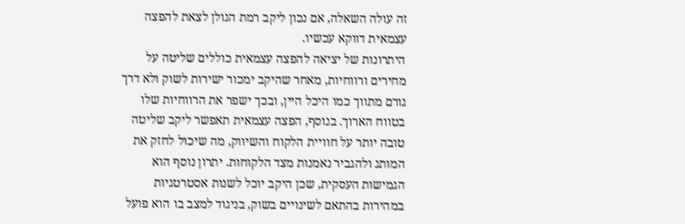זה עולה השאלה, אם נכון ליקב רמת הגולן לצאת להפצה עצמאית דווקא עכשיו.
היתרונות של יציאה להפצה עצמאית כוללים שליטה על מחירים ורווחיות, מאחר שהיקב ימכור ישירות לשוק ולא דרך גורם מתווך כמו היכל היין, ובכך ישפר את הרווחיות שלו בטווח הארוך. בנוסף, הפצה עצמאית תאפשר ליקב שליטה טובה יותר על חוויית הלקוח והשיווק, מה שיכול לחזק את המותג ולהגביר נאמנות מצד הלקוחות. יתרון נוסף הוא הגמישות העסקית, שכן היקב יוכל לשנות אסטרטגיות במהירות בהתאם לשינויים בשוק, בניגוד למצב בו הוא פועל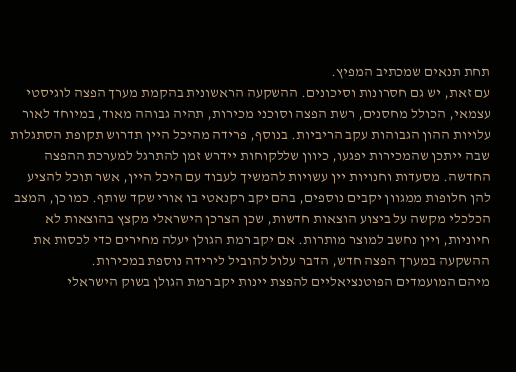תחת תנאים שמכתיב המפיץ.
עם זאת, יש גם חסרונות וסיכונים. ההשקעה הראשונית בהקמת מערך הפצה לוגיסטי עצמאי, הכולל מחסנים, רשת הפצה וסוכני מכירות, תהיה גבוהה מאוד, במיוחד לאור עלויות ההון הגבוהות עקב הריביות. בנוסף, פרידה מהיכל היין תדרוש תקופת הסתגלות שבה ייתכן שהמכירות יפגעו, כיוון שללקוחות יידרש זמן להתרגל למערכת ההפצה החדשה. מסעדות וחנויות יין עשויות להמשיך לעבוד עם היכל היין, אשר תוכל להציע להן חלופות ממגוון יקבים נוספים, בהם יקב רקנאטי בו אורי שקד שותף. כמו כן, המצב הכלכלי מקשה על ביצוע הוצאות חדשות, שכן הצרכן הישראלי מקצץ בהוצאות לא חיוניות, ויין נחשב למוצר מותרות. אם יקב רמת הגולן יעלה מחירים כדי לכסות את ההשקעה במערך הפצה חדש, הדבר עלול להוביל לירידה נוספת במכירות.
מיהם המועמדים הפוטנציאליים להפצת יינות יקב רמת הגולן בשוק הישראלי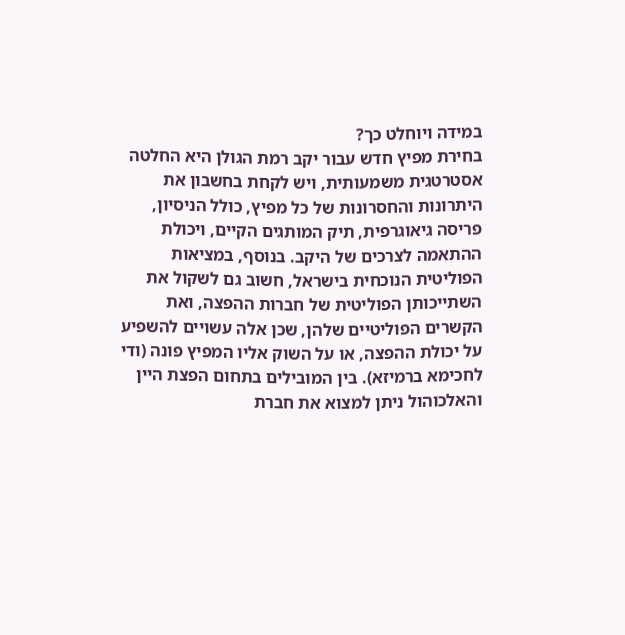במידה ויוחלט כך?
בחירת מפיץ חדש עבור יקב רמת הגולן היא החלטה אסטרטגית משמעותית, ויש לקחת בחשבון את היתרונות והחסרונות של כל מפיץ, כולל הניסיון, פריסה גיאוגרפית, תיק המותגים הקיים, ויכולת ההתאמה לצרכים של היקב. בנוסף, במציאות הפוליטית הנוכחית בישראל, חשוב גם לשקול את השתייכותן הפוליטית של חברות ההפצה, ואת הקשרים הפוליטיים שלהן, שכן אלה עשויים להשפיע על יכולת ההפצה, או על השוק אליו המפיץ פונה (ודי לחכימא ברמיזא). בין המובילים בתחום הפצת היין והאלכוהול ניתן למצוא את חברת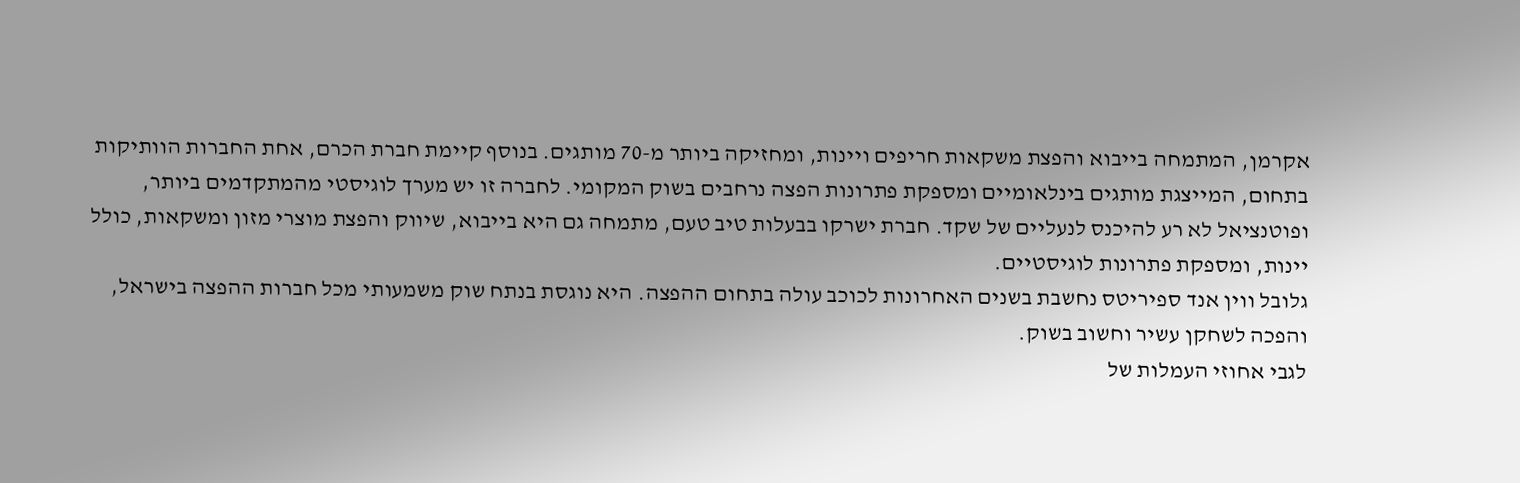אקרמן, המתמחה בייבוא והפצת משקאות חריפים ויינות, ומחזיקה ביותר מ-70 מותגים. בנוסף קיימת חברת הכרם, אחת החברות הוותיקות בתחום, המייצגת מותגים בינלאומיים ומספקת פתרונות הפצה נרחבים בשוק המקומי. לחברה זו יש מערך לוגיסטי מהמתקדמים ביותר, ופוטנציאל לא רע להיכנס לנעליים של שקד. חברת ישרקו בבעלות טיב טעם, מתמחה גם היא בייבוא, שיווק והפצת מוצרי מזון ומשקאות, כולל יינות, ומספקת פתרונות לוגיסטיים.
גלובל ווין אנד ספיריטס נחשבת בשנים האחרונות לכוכב עולה בתחום ההפצה. היא נוגסת בנתח שוק משמעותי מכל חברות ההפצה בישראל, והפכה לשחקן עשיר וחשוב בשוק.
לגבי אחוזי העמלות של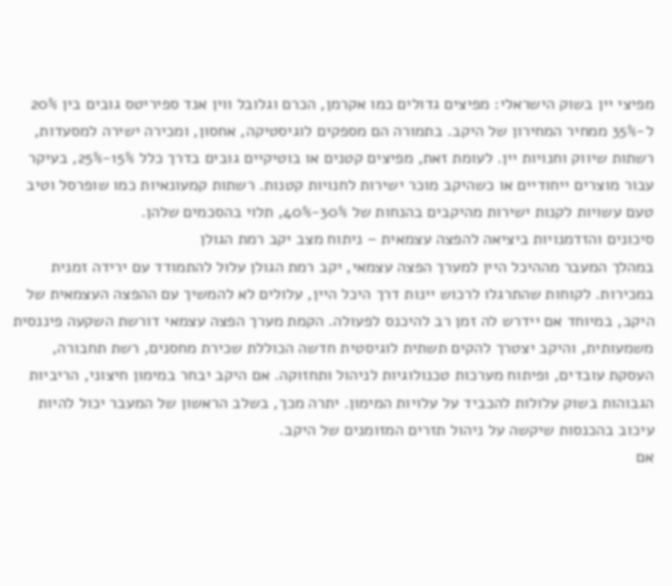מפיצי יין בשוק הישראלי: מפיצים גדולים כמו אקרמן, הכרם וגלובל ווין אנד ספיריטס גובים בין 20% ל-35% ממחיר המחירון של היקב. בתמורה הם מספקים לוגיסטיקה, אחסון, ומכירה ישירה למסעדות, רשתות שיווק וחנויות יין. לעומת זאת, מפיצים קטנים או בוטיקיים גובים בדרך כלל 15%-25%, בעיקר עבור מוצרים ייחודיים או כשהיקב מוכר ישירות לחנויות קטנות. רשתות קמעונאיות כמו שופרסל וטיב טעם עשויות לקנות ישירות מהיקבים בהנחות של 30%-40%, תלוי בהסכמים שלהן.
סיכונים והזדמנויות ביציאה להפצה עצמאית – ניתוח מצב יקב רמת הגולן
במהלך המעבר מההיכל היין למערך הפצה עצמאי, יקב רמת הגולן עלול להתמודד עם ירידה זמנית במכירות. לקוחות שהתרגלו לרכוש יינות דרך היכל היין, עלולים לא להמשיך עם ההפצה העצמאית של היקב, במיוחד אם יידרש לה זמן רב להיכנס לפעולה. הקמת מערך הפצה עצמאי דורשת השקעה פיננסית משמעותית, והיקב יצטרך להקים תשתית לוגיסטית חדשה הכוללת שכירת מחסנים, רשת תחבורה, העסקת עובדים, ופיתוח מערכות טכנולוגיות לניהול ותחזוקה. אם היקב יבחר במימון חיצוני, הריביות הגבוהות בשוק עלולות להכביד על עלויות המימון. יתרה מכך, בשלב הראשון של המעבר יכול להיות עיכוב בהכנסות שיקשה על ניהול תזרים המזומנים של היקב.
אם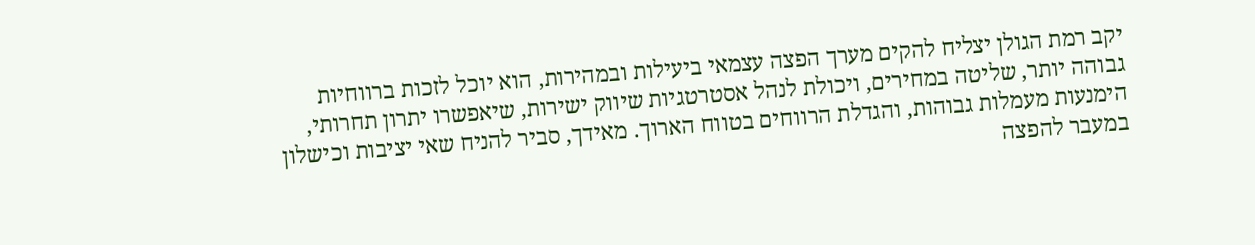יקב רמת הגולן יצליח להקים מערך הפצה עצמאי ביעילות ובמהירות, הוא יוכל לזכות ברווחיות גבוהה יותר, שליטה במחירים, ויכולת לנהל אסטרטגיות שיווק ישירות, שיאפשרו יתרון תחרותי, הימנעות מעמלות גבוהות, והגדלת הרווחים בטווח הארוך. מאידך, סביר להניח שאי יציבות וכישלון במעבר להפצה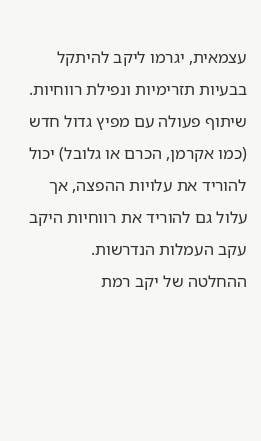עצמאית, יגרמו ליקב להיתקל בבעיות תזרימיות ונפילת רווחיות. שיתוף פעולה עם מפיץ גדול חדש (כמו אקרמן, הכרם או גלובל) יכול להוריד את עלויות ההפצה, אך עלול גם להוריד את רווחיות היקב עקב העמלות הנדרשות.
ההחלטה של יקב רמת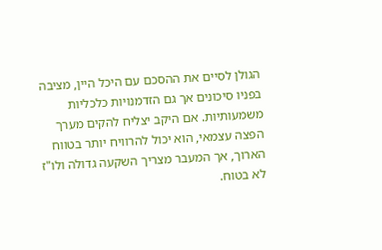הגולן לסיים את ההסכם עם היכל היין, מציבה בפניו סיכונים אך גם הזדמנויות כלכליות משמעותיות. אם היקב יצליח להקים מערך הפצה עצמאי, הוא יכול להרוויח יותר בטווח הארוך, אך המעבר מצריך השקעה גדולה ולו"ז לא בטוח.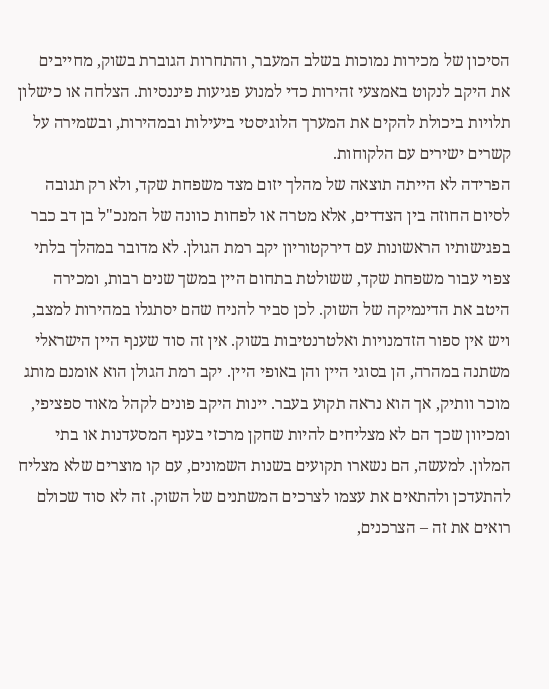הסיכון של מכירות נמוכות בשלב המעבר, והתחרות הגוברת בשוק, מחייבים את היקב לנקוט באמצעי זהירות כדי למנוע פגיעות פיננסיות. הצלחה או כישלון תלויות ביכולת להקים את המערך הלוגיסטי ביעילות ובמהירות, ובשמירה על קשרים ישירים עם הלקוחות.
הפרידה לא הייתה תוצאה של מהלך יזום מצד משפחת שקד, ולא רק תגובה לסיום החוזה בין הצדדים, אלא מטרה או לפחות כוונה של המנכ"ל בן דב כבר בפגישותיו הראשונות עם דירקטוריון יקב רמת הגולן. לא מדובר במהלך בלתי צפוי עבור משפחת שקד, ששולטת בתחום היין במשך שנים רבות, ומכירה היטב את הדינמיקה של השוק. לכן סביר להניח שהם יסתגלו במהירות למצב, ויש אין ספור הזדמנויות ואלטרנטיבות בשוק. אין זה סוד שענף היין הישראלי משתנה במהרה, הן בסוגי היין והן באופי היין. יקב רמת הגולן הוא אומנם מותג מוכר וותיק, אך הוא נראה תקוע בעבר. יינות היקב פונים לקהל מאוד ספציפי, ומכיוון שכך הם לא מצליחים להיות שחקן מרכזי בענף המסעדנות או בתי המלון. למעשה, הם נשארו תקועים בשנות השמונים, עם קו מוצרים שלא מצליח להתעדכן ולהתאים את עצמו לצרכים המשתנים של השוק. זה לא סוד שכולם רואים את זה – הצרכנים,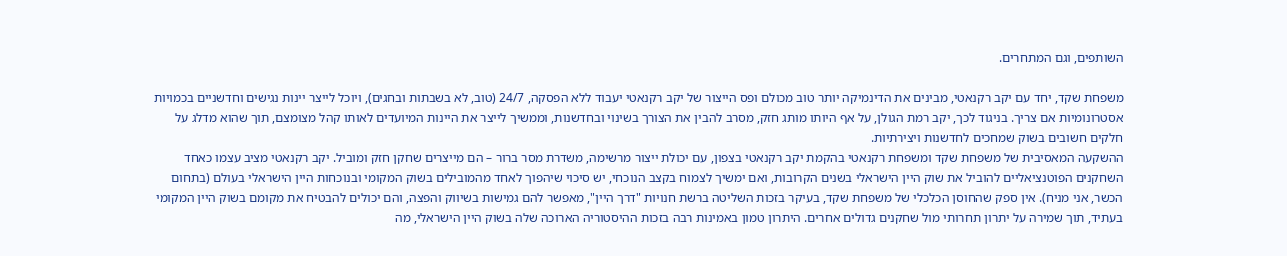השותפים, וגם המתחרים.

משפחת שקד, יחד עם יקב רקנאטי, מבינים את הדינמיקה יותר טוב מכולם ופס הייצור של יקב רקנאטי יעבוד ללא הפסקה, 24/7 (טוב, לא בשבתות ובחגים), ויוכל לייצר יינות נגישים וחדשניים בכמויות אסטרונומיות אם צריך. בניגוד לכך, יקב רמת הגולן, על אף היותו מותג חזק, מסרב להבין את הצורך בשינוי ובחדשנות, וממשיך לייצר את היינות המיועדים לאותו קהל מצומצם, תוך שהוא מדלג על חלקים חשובים בשוק שמחכים לחדשנות ויצירתיות.
ההשקעה המאסיבית של משפחת שקד ומשפחת רקנאטי בהקמת יקב רקנאטי בצפון, עם יכולת ייצור מרשימה, משדרת מסר ברור – הם מייצרים שחקן חזק ומוביל. יקב רקנאטי מציב עצמו כאחד השחקנים הפוטנציאליים להוביל את שוק היין הישראלי בשנים הקרובות, ואם ימשיך לצמוח בקצב הנוכחי, יש סיכוי שיהפוך לאחד מהמובילים בשוק המקומי ובנוכחות היין הישראלי בעולם (בתחום הכשר, אני מניח). אין ספק שהחוסן הכלכלי של משפחת שקד, בעיקר בזכות השליטה ברשת חנויות "דרך היין", מאפשר להם גמישות בשיווק והפצה, והם יכולים להבטיח את מקומם בשוק היין המקומי בעתיד, תוך שמירה על יתרון תחרותי מול שחקנים גדולים אחרים. היתרון טמון באמינות רבה בזכות ההיסטוריה הארוכה שלה בשוק היין הישראלי, מה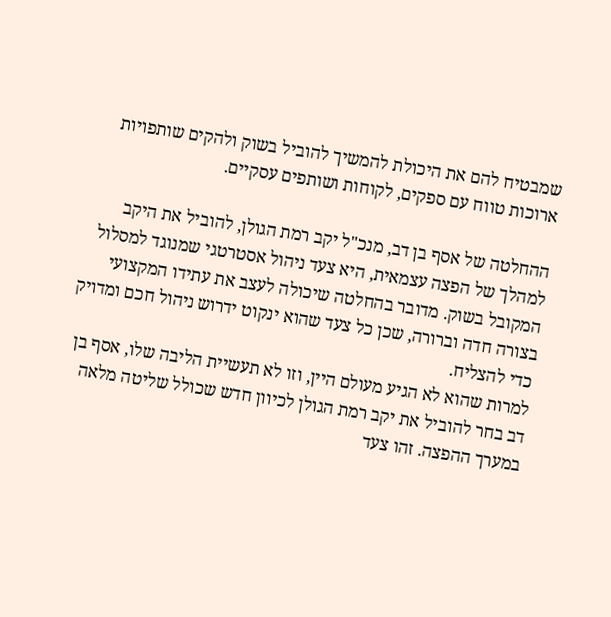שמבטיח להם את היכולת להמשיך להוביל בשוק ולהקים שותפויות ארוכות טווח עם ספקים, לקוחות ושותפים עסקיים.

ההחלטה של אסף בן דב, מנכ"ל יקב רמת הגולן, להוביל את היקב למהלך של הפצה עצמאית, היא צעד ניהול אסטרטגי שמנוגד למסלול המקובל בשוק. מדובר בהחלטה שיכולה לעצב את עתידו המקצועי בצורה חדה וברורה, שכן כל צעד שהוא ינקוט ידרוש ניהול חכם ומדויק כדי להצליח.
למרות שהוא לא הגיע מעולם היין, וזו לא תעשיית הליבה שלו, אסף בן דב בחר להוביל את יקב רמת הגולן לכיוון חדש שכולל שליטה מלאה במערך ההפצה. זהו צעד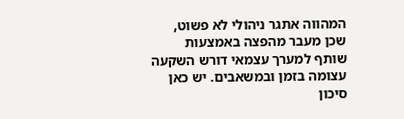המהווה אתגר ניהולי לא פשוט, שכן מעבר מהפצה באמצעות שותף למערך עצמאי דורש השקעה עצומה בזמן ובמשאבים. יש כאן סיכון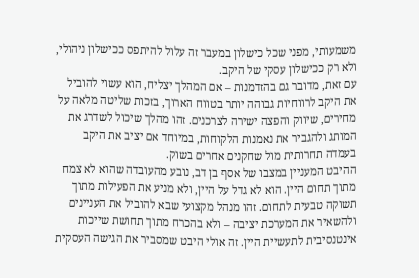משמעותי, מפני שכל כישלון במעבר זה עלול להיתפס ככישלון ניהולי, ולא רק ככישלון עסקי של היקב.
עם זאת, מדובר גם בהזדמנות – אם המהלך יצליח, הוא עשוי להוביל את היקב לרווחיות גבוהה יותר בטווח הארוך, בזכות שליטה מלאה על מחירים, שיווק והפצה ישירה לצרכנים. זהו מהלך שיכול לשדרג את המותג ולהגביר את נאמנות הלקוחות, במיוחד אם יציב את היקב בעמדה תחרותית מול שחקנים אחרים בשוק.
ההיבט המעניין במצבו של אסף בן דב, נובע מהעובדה שהוא לא צמח מתוך תחום היין. הוא לא גדל על היין, ולא מניע את הפעילות מתוך תשוקה טבעית לתחום. זהו מנהל מקצועי שבא להוביל את העניינים ולהשאיר את המערכת יציבה – ולא בהכרח מתוך תחושת שייכות אינטנסיבית לתעשיית היין. זה אולי היבט שמסביר את הגישה העסקית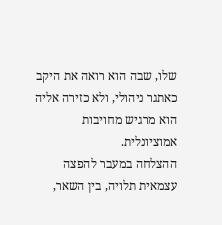שלו, שבה הוא רואה את היקב כאתגר ניהולי, ולא כזירה אליה הוא מרגיש מחויבות אמוציונלית.
ההצלחה במעבר להפצה עצמאית תלויה, בין השאר,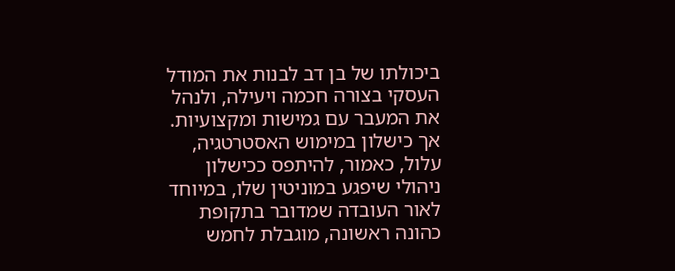ביכולתו של בן דב לבנות את המודל העסקי בצורה חכמה ויעילה, ולנהל את המעבר עם גמישות ומקצועיות. אך כישלון במימוש האסטרטגיה, עלול, כאמור, להיתפס ככישלון ניהולי שיפגע במוניטין שלו, במיוחד לאור העובדה שמדובר בתקופת כהונה ראשונה, מוגבלת לחמש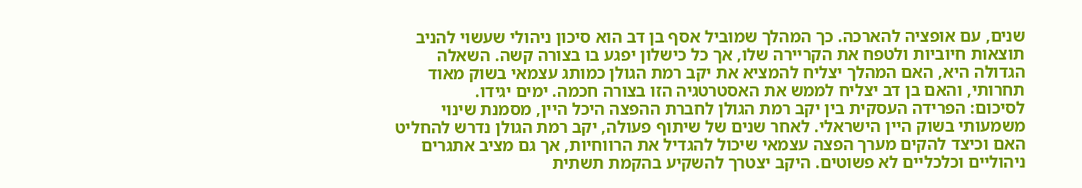שנים, עם אופציה להארכה. כך המהלך שמוביל אסף בן דב הוא סיכון ניהולי שעשוי להניב תוצאות חיוביות ולטפח את הקריירה שלו, אך כל כישלון יפגע בו בצורה קשה. השאלה הגדולה היא, האם המהלך יצליח להמציא את יקב רמת הגולן כמותג עצמאי בשוק מאוד תחרותי, והאם בן דב יצליח לממש את האסטרטגיה הזו בצורה חכמה. ימים יגידו.
לסיכום: הפרידה העסקית בין יקב רמת הגולן לחברת ההפצה היכל היין, מסמנת שינוי משמעותי בשוק היין הישראלי. לאחר שנים של שיתוף פעולה, יקב רמת הגולן נדרש להחליט האם וכיצד להקים מערך הפצה עצמאי שיכול להגדיל את הרווחיות, אך גם מציב אתגרים ניהוליים וכלכליים לא פשוטים. היקב יצטרך להשקיע בהקמת תשתית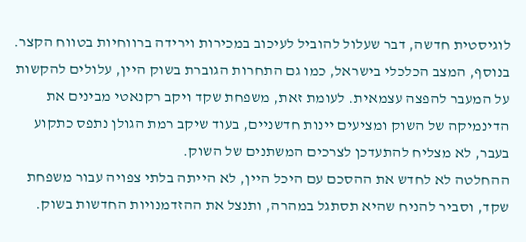לוגיסטית חדשה, דבר שעלול להוביל לעיכוב במכירות וירידה ברווחיות בטווח הקצר. בנוסף, המצב הכלכלי בישראל, כמו גם התחרות הגוברת בשוק היין, עלולים להקשות על המעבר להפצה עצמאית. לעומת זאת, משפחת שקד ויקב רקנאטי מבינים את הדינמיקה של השוק ומציעים יינות חדשניים, בעוד שיקב רמת הגולן נתפס כתקוע בעבר, לא מצליח להתעדכן לצרכים המשתנים של השוק.
ההחלטה לא לחדש את ההסכם עם היכל היין, לא הייתה בלתי צפויה עבור משפחת שקד, וסביר להניח שהיא תסתגל במהרה, ותנצל את ההזדמנויות החדשות בשוק.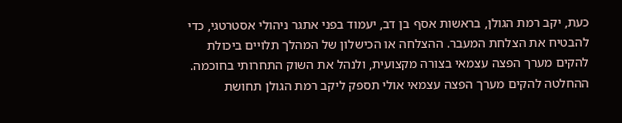כעת, יקב רמת הגולן, בראשות אסף בן דב, יעמוד בפני אתגר ניהולי אסטרטגי, כדי להבטיח את הצלחת המעבר. ההצלחה או הכישלון של המהלך תלויים ביכולת להקים מערך הפצה עצמאי בצורה מקצועית, ולנהל את השוק התחרותי בחוכמה.
ההחלטה להקים מערך הפצה עצמאי אולי תספק ליקב רמת הגולן תחושת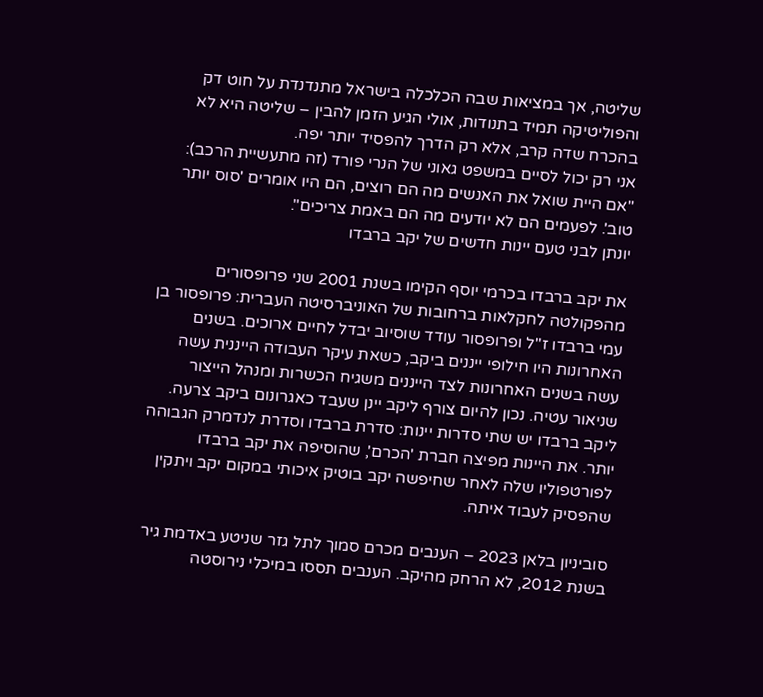שליטה, אך במציאות שבה הכלכלה בישראל מתנדנדת על חוט דק והפוליטיקה תמיד בתנודות, אולי הגיע הזמן להבין – שליטה היא לא בהכרח שדה קרב, אלא רק הדרך להפסיד יותר יפה.
אני רק יכול לסיים במשפט גאוני של הנרי פורד (זה מתעשיית הרכב): "אם היית שואל את האנשים מה הם רוצים, הם היו אומרים 'סוס יותר טוב'. לפעמים הם לא יודעים מה הם באמת צריכים".
יונתן לבני טעם יינות חדשים של יקב ברבדו

את יקב ברבדו בכרמי יוסף הקימו בשנת 2001 שני פרופסורים מהפקולטה לחקלאות ברחובות של האוניברסיטה העברית: פרופסור בן עמי ברבדו ז"ל ופרופסור עודד שוסיוב יבדל לחיים ארוכים. בשנים האחרונות היו חילופי ייננים ביקב, כשאת עיקר העבודה הייננית עשה עשה בשנים האחרונות לצד הייננים משגיח הכשרות ומנהל הייצור שניאור עטיה. נכון להיום צורף ליקב יינן שעבד כאגרונום ביקב צרעה. ליקב ברבדו יש שתי סדרות יינות: סדרת ברבדו וסדרת לנדמרק הגבוהה יותר. את היינות מפיצה חברת 'הכרם', שהוסיפה את יקב ברבדו לפורטפוליו שלה לאחר שחיפשה יקב בוטיק איכותי במקום יקב ויתקין שהפסיק לעבוד איתה.

סוביניון בלאן 2023 – הענבים מכרם סמוך לתל גזר שניטע באדמת גיר בשנת 2012, לא הרחק מהיקב. הענבים תססו במיכלי נירוסטה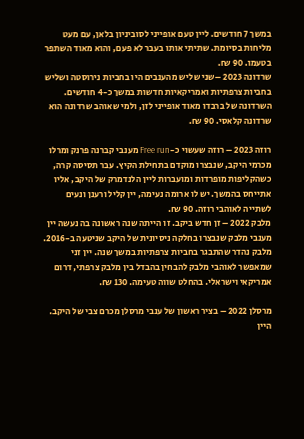במשך 7 חודשים. ליין טעם אופייני לסוביניון בלאן, עם מעט מליחות בסיומת. שתיתי אותו בעבר לא פעם, והוא מאוד השתפר בטעמו. 90 ₪.
שרדונה 2023 –שני שליש מהענבים היו בחביות נירוסטה ושליש בחביות צרפתיות ואמריקאיות חדשות במשך כ-4 חודשים. השרדונה של ברבדו מאוד אופייני לזן, ולמי שאוהב שרדונה הוא שרדונה קלאסי. 90 ₪.

רוזה 2023 – רוזה שעשוי כ-Free run מענבי קברנה פרנק ומרלו מכרמי היקב, שנבצרו מוקדם בתחילת הקיץ. עבר תסיסה קרה, כשהקליפות מופרדות ומועברות ליין הלנדמרק של היקב, אליו אתייחס בהמשך. יש לו ארומה נעימה, יין קליל ורענן ונעים לשתייה לאוהבי רוזה. 90 ₪.
מלבק 2022 – זן חדש ביקב. זו הייתה שנה ראשונה בה נעשה יין מענבי מלבק שנבצרו בחלקה ניסיונית של היקב שניטעה ב-2016. מלבק נהדר שהתבגר בחביות צרפתיות במשך שנה. יין זני שמאפשר לאוהבי מלבק להבחין בהבדל בין מלבק צרפתי, דרום אמריקאי וישראלי. בהחלט שווה טעימה. 130 ₪.

מרסלן 2022 – בציר ראשון של ענבי מרסלן מכרם צבי של היקב. היין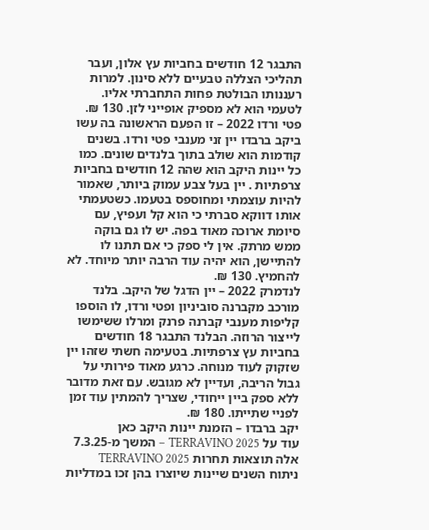התבגר 12 חודשים בחביות עץ אלון, ועבר תהליכי הצללה טבעיים ללא סינון. למרות רעננותו הבולטת פחות התחברתי אליו. לטעמי הוא לא מספיק אופייני לזן. 130 ₪.
פטי ורדו 2022 – זו הפעם הראשונה בה עשו ביקב ברבדו יין זני מענבי פטי ורדו. בשנים קודמות הוא שולב בתוך בלנדים שונים. כמו כל יינות היקב הוא שהה 12 חודשים בחביות צרפתיות . יין בעל צבע עמוק ביותר, שאמור להיות עוצמתי ומחוספס בטעמו. כשטעמתי אותו דווקא סברתי כי הוא קל ועפיץ, עם סיומת ארוכה מאוד בפה. יש לו גם בוקה ממש מרתק. אין לי ספק כי אם תתנו לו להתיישן, הוא יהיה עוד הרבה יותר מיוחד. לא להחמיץ. 130 ₪.
לנדמרק 2022 – יין הדגל של היקב. בלנד מורכב מקברנה סוביניון ופטי ורדו, לו הוספו קליפות מענבי קברנה פרנק ומרלו ששימשו לייצור הרוזה. הבלנד התבגר 18 חודשים בחביות עץ צרפתיות. בטעימה חשתי שזהו יין שזקוק לעוד מנוחה. כרגע מאוד פירותי על גבול הריבה, ועדיין לא מגובש. עם זאת מדובר ללא ספק ביין ייחודי, שצריך להמתין עוד זמן לפניי שתייתו. 180 ₪.
יקב ברבדו – הזמנת יינות היקב כאן
עוד על TERRAVINO 2025 – המשך מ-7.3.25
אלה תוצאות תחרות TERRAVINO 2025
ניתוח השנים שיינות שיוצרו בהן זכו במדליות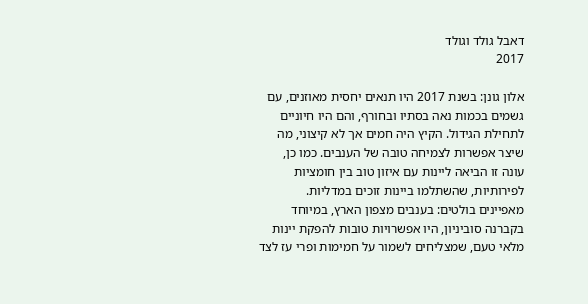דאבל גולד וגולד
2017

אלון גונן: בשנת 2017 היו תנאים יחסית מאוזנים, עם גשמים בכמות נאה בסתיו ובחורף, והם היו חיוניים לתחילת הגידול. הקיץ היה חמים אך לא קיצוני, מה שיצר אפשרות לצמיחה טובה של הענבים. כמו כן, עונה זו הביאה ליינות עם איזון טוב בין חומציות לפירותיות, שהשתלמו ביינות זוכים במדליות.
מאפיינים בולטים: בענבים מצפון הארץ, במיוחד בקברנה סוביניון, היו אפשרויות טובות להפקת יינות מלאי טעם, שמצליחים לשמור על חמימות ופרי עז לצד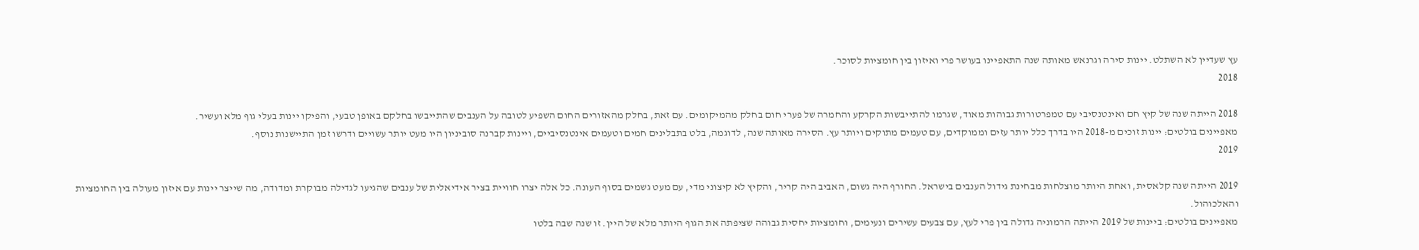עץ שעדיין לא השתלט. יינות סירה וגרנאש מאותה שנה התאפיינו בעושר פרי ואיזון בין חומציות לסוכר.
2018

2018 הייתה שנה של קיץ חם ואינטנסיבי עם טמפרטורות גבוהות מאוד, שגרמו להתייבשות הקרקע והחמרה של פערי חום בחלק מהמיקומים. עם זאת, בחלק מהאזורים החום השפיע לטובה על הענבים שהתייבשו בחלקם באופן טבעי, והפיקו יינות בעלי גוף מלא ועשיר.
מאפיינים בולטים: יינות זוכים מ-2018 היו בדרך כלל יותר עזים וממוקדים, עם טעמים מתוקים ויותר עץ. הסירה מאותה שנה, לדוגמה, בלט בתבלינים חמים וטעמים אינטנסיביים, ויינות קברנה סוביניון היו מעט יותר עשויים ודרשו זמן התיישנות נוסף.
2019

2019 הייתה שנה קלאסית, ואחת היותר מוצלחות מבחינת גידול הענבים בישראל. החורף היה גשום, האביב היה קריר, והקיץ לא קיצוני מדי, עם מעט גשמים בסוף העונה. כל אלה יצרו חוויית בציר אידיאלית של ענבים שהגיעו לגדילה מבוקרת ומדודה, מה שייצר יינות עם איזון מעולה בין החומציות והאלכוהול.
מאפיינים בולטים: ביינות של 2019 הייתה הרמוניה גדולה בין פרי לעץ, עם צבעים עשירים ונעימים, וחומציות יחסית גבוהה שציפתה את הגוף היותר מלא של היין. זו שנה שבה בלטו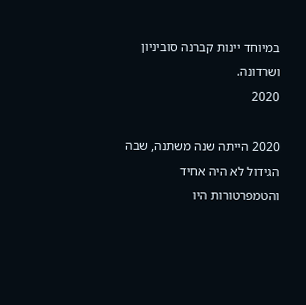במיוחד יינות קברנה סוביניון ושרדונה.
2020

2020 הייתה שנה משתנה, שבה הגידול לא היה אחיד והטמפרטורות היו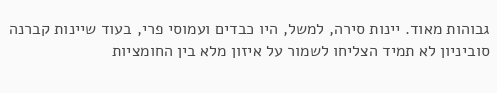גבוהות מאוד. יינות סירה, למשל, היו כבדים ועמוסי פרי, בעוד שיינות קברנה סוביניון לא תמיד הצליחו לשמור על איזון מלא בין החומציות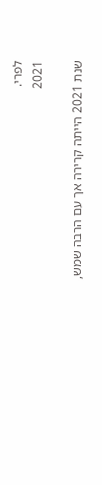לפרי.
2021

שנת 2021 הייתה קרירה אך עם הרבה שמש,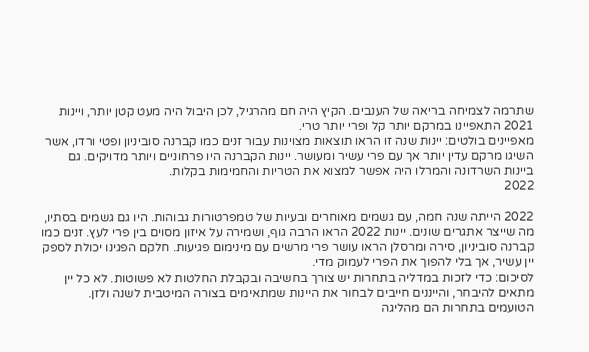שתרמה לצמיחה בריאה של הענבים. הקיץ היה חם מהרגיל, לכן היבול היה מעט קטן יותר, ויינות 2021 התאפיינו במרקם יותר קל ופרי יותר טרי.
מאפיינים בולטים: יינות שנה זו הראו תוצאות מצוינות עבור זנים כמו קברנה סוביניון ופטי ורדו, אשר השיגו מרקם עדין יותר אך עם פרי עשיר ומעושר. יינות הקברנה היו פרחוניים ויותר מדויקים. גם ביינות השרדונה והמרלו היה אפשר למצוא את הטריות והחמימות בקלות.
2022

2022 הייתה שנה חמה, עם גשמים מאוחרים ובעיות של טמפרטורות גבוהות. היו גם גשמים בסתיו, מה שייצר אתגרים שונים. יינות 2022 הראו הרבה גוף, ושמירה על איזון מסוים בין פרי לעץ. זנים כמו קברנה סוביניון, סירה ומרסלן הראו עושר פרי מרשים עם מינימום פגיעות. חלקם הפגינו יכולת לספק יין עשיר, אך בלי להפוך את הפרי לעמוק מדי.
לסיכום: כדי לזכות במדליה בתחרות יש צורך בחשיבה ובקבלת החלטות לא פשוטות. לא כל יין מתאים להיבחר, והייננים חייבים לבחור את היינות שמתאימים בצורה המיטבית לשנה ולזן. הטועמים בתחרות הם מהליגה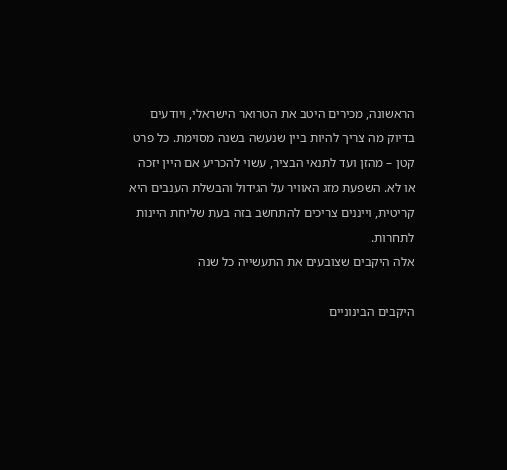הראשונה, מכירים היטב את הטרואר הישראלי, ויודעים בדיוק מה צריך להיות ביין שנעשה בשנה מסוימת. כל פרט קטן – מהזן ועד לתנאי הבציר, עשוי להכריע אם היין יזכה או לא. השפעת מזג האוויר על הגידול והבשלת הענבים היא קריטית, וייננים צריכים להתחשב בזה בעת שליחת היינות לתחרות.
אלה היקבים שצובעים את התעשייה כל שנה

היקבים הבינוניים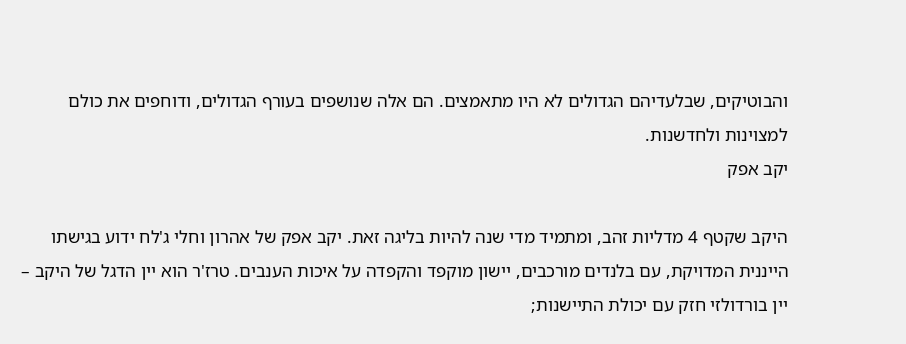והבוטיקים, שבלעדיהם הגדולים לא היו מתאמצים. הם אלה שנושפים בעורף הגדולים, ודוחפים את כולם למצוינות ולחדשנות.
יקב אפק

היקב שקטף 4 מדליות זהב, ומתמיד מדי שנה להיות בליגה זאת. יקב אפק של אהרון וחלי ג'לח ידוע בגישתו הייננית המדויקת, עם בלנדים מורכבים, יישון מוקפד והקפדה על איכות הענבים. טרז'ר הוא יין הדגל של היקב – יין בורדולזי חזק עם יכולת התיישנות;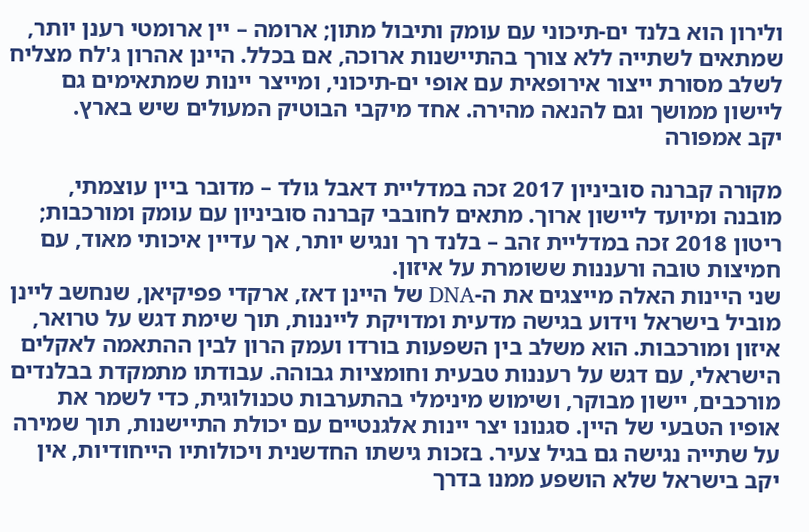ולירון הוא בלנד ים-תיכוני עם עומק ותיבול מתון; ארומה – יין ארומטי רענן יותר, שמתאים לשתייה ללא צורך בהתיישנות ארוכה, אם בכלל. היינן אהרון ג'לח מצליח לשלב מסורת ייצור אירופאית עם אופי ים-תיכוני, ומייצר יינות שמתאימים גם ליישון ממושך וגם להנאה מהירה. אחד מיקבי הבוטיק המעולים שיש בארץ.
יקב אמפורה

מקורה קברנה סוביניון 2017 זכה במדליית דאבל גולד – מדובר ביין עוצמתי, מובנה ומיועד ליישון ארוך. מתאים לחובבי קברנה סוביניון עם עומק ומורכבות; ריטון 2018 זכה במדליית זהב – בלנד רך ונגיש יותר, אך עדיין איכותי מאוד, עם חמיצות טובה ורעננות ששומרת על איזון.
שני היינות האלה מייצגים את ה-DNA של היינן דאז, ארקדי פפיקיאן, שנחשב ליינן מוביל בישראל וידוע בגישה מדעית ומדויקת לייננות, תוך שימת דגש על טרואר, איזון ומורכבות. הוא משלב בין השפעות בורדו ועמק הרון לבין ההתאמה לאקלים הישראלי, עם דגש על רעננות טבעית וחומציות גבוהה. עבודתו מתמקדת בבלנדים מורכבים, יישון מבוקר, ושימוש מינימלי בהתערבות טכנולוגית, כדי לשמר את אופיו הטבעי של היין. סגנונו יצר יינות אלגנטיים עם יכולת התיישנות, תוך שמירה על שתייה נגישה גם בגיל צעיר. בזכות גישתו החדשנית ויכולותיו הייחודיות, אין יקב בישראל שלא הושפע ממנו בדרך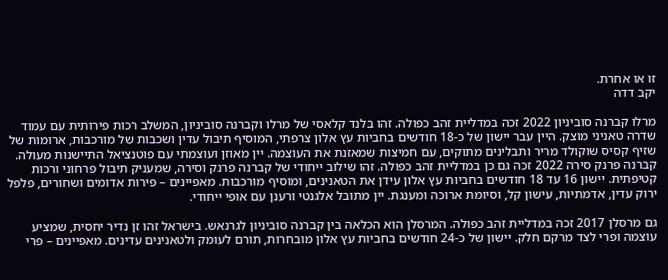זו או אחרת.
יקב דדה

מרלו קברנה סוביניון 2022 זכה במדליית זהב כפולה. זהו בלנד קלאסי של מרלו וקברנה סוביניון, המשלב רכות פירותית עם עמוד שדרה טאניני מוצק. היין עבר יישון של כ-18 חודשים בחביות עץ אלון צרפתי, המוסיף תיבול עדין ושכבות של מורכבות, ארומות של שזיף קסיס שוקולד מריר ותבלינים מתוקים, עם חמיצות שמאזנת את העוצמה. יין מאוזן ועוצמתי עם פוטנציאל התיישנות מעולה.
קברנה פרנק סירה 2022 זכה גם כן במדליית זהב כפולה. זהו שילוב ייחודי של קברנה פרנק וסירה, שמעניק תיבול פרחוני ורכות קטיפתית. יישון 16 עד 18 חודשים בחביות עץ אלון עידן את הטאנינים, ומוסיף מורכבות. מאפיינים – פירות אדומים ושחורים, פלפל ירוק עדין, אדמתיות, עישון קל, וסיומת ארוכה ומענגת. יין מתובל אלגנטי ורענן עם אופי ייחודי.

גם מרסלן 2017 זכה במדליית זהב כפולה. המרסלן הוא הכלאה בין קברנה סוביניון לגרנאש. בישראל זהו זן נדיר יחסית, שמציע עוצמה ופרי לצד מרקם חלק. יישון של כ-24 חודשים בחביות עץ אלון מובחרות, תורם לעומק ולטאנינים עדינים. מאפיינים – פרי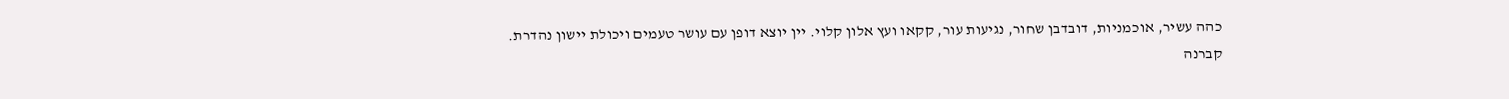כהה עשיר, אוכמניות, דובדבן שחור, נגיעות עור, קקאו ועץ אלון קלוי. יין יוצא דופן עם עושר טעמים ויכולת יישון נהדרת.
קברנה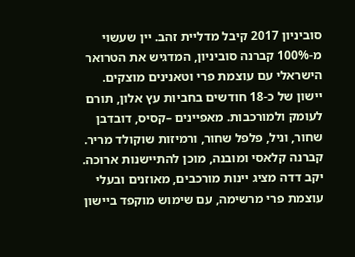סוביניון 2017 קיבל מדליית זהב. יין שעשוי מ-100% קברנה סוביניון, המדגיש את הטרואר הישראלי עם עוצמת פרי וטאנינים מוצקים. יישון של כ-18 חודשים בחביות עץ אלון, תורם לעומק ולמורכבות. מאפיינים –קסיס, דובדבן שחור, וניל, פלפל שחור, ורמיזות שוקולד מריר. קברנה קלאסי ומובנה, מוכן להתיישנות ארוכה.
יקב דדה מציג יינות מורכבים, מאוזנים ובעלי עוצמת פרי מרשימה, עם שימוש מוקפד ביישון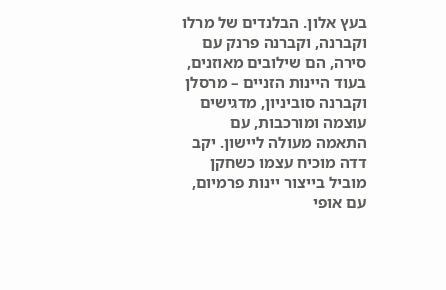בעץ אלון. הבלנדים של מרלו וקברנה, וקברנה פרנק עם סירה, הם שילובים מאוזנים, בעוד היינות הזניים – מרסלן וקברנה סוביניון, מדגישים עוצמה ומורכבות, עם התאמה מעולה ליישון. יקב דדה מוכיח עצמו כשחקן מוביל בייצור יינות פרמיום, עם אופי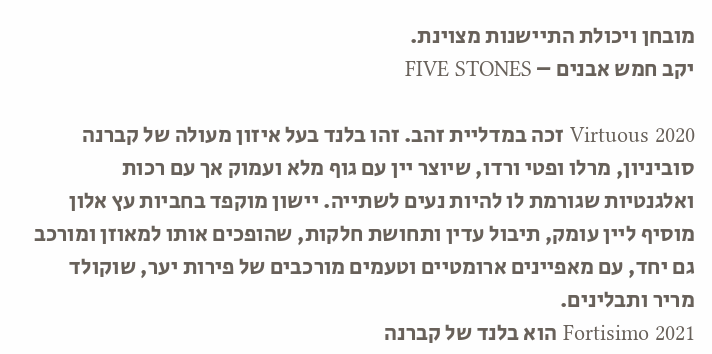מובחן ויכולת התיישנות מצוינת.
יקב חמש אבנים – FIVE STONES

Virtuous 2020 זכה במדליית זהב. זהו בלנד בעל איזון מעולה של קברנה סוביניון, מרלו ופטי ורדו, שיוצר יין עם גוף מלא ועמוק אך עם רכות ואלגנטיות שגורמת לו להיות נעים לשתייה. יישון מוקפד בחביות עץ אלון מוסיף ליין עומק, תיבול עדין ותחושת חלקות, שהופכים אותו למאוזן ומורכב גם יחד, עם מאפיינים ארומטיים וטעמים מורכבים של פירות יער, שוקולד מריר ותבלינים.
Fortisimo 2021 הוא בלנד של קברנה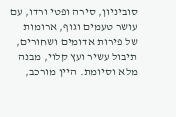סוביניון, סירה ופטי ורדו, עם עושר טעמים וגוף, ארומות של פירות אדומים ושחורים, תיבול עשיר ועץ קלוי, מבנה מלא וסיומת. היין מורכב,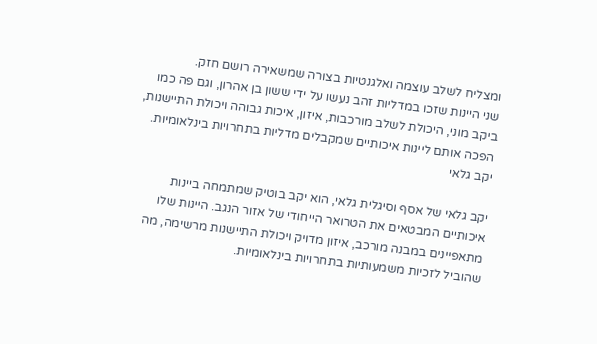ומצליח לשלב עוצמה ואלגנטיות בצורה שמשאירה רושם חזק.
שני היינות שזכו במדליות זהב נעשו על ידי ששון בן אהרון, וגם פה כמו ביקב מוני, היכולת לשלב מורכבות, איזון, איכות גבוהה ויכולת התיישנות, הפכה אותם ליינות איכותיים שמקבלים מדליות בתחרויות בינלאומיות.
יקב גלאי

יקב גלאי של אסף וסיגלית גלאי, הוא יקב בוטיק שמתמחה ביינות איכותיים המבטאים את הטרואר הייחודי של אזור הנגב. היינות שלו מתאפיינים במבנה מורכב, איזון מדויק ויכולת התיישנות מרשימה, מה שהוביל לזכיות משמעותיות בתחרויות בינלאומיות.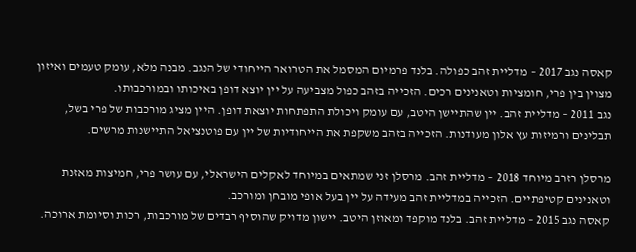קאסה נגב 2017 – מדליית זהב כפולה. בלנד פרמיום המסמל את הטרואר הייחודי של הנגב. מבנה מלא, עומק טעמים ואיזון מצוין בין פרי, חומציות וטאנינים רכים. הזכייה בזהב כפול מצביעה על יין יוצא דופן באיכותו ובמורכבותו.
נגב 2011 – מדליית זהב. יין שהתיישן היטב, עם עומק ויכולת התפתחות יוצאת דופן. היין מציג מורכבות של פרי בשל, תבלינים ורמיזות עץ אלון מעודנות. הזכייה בזהב משקפת את הייחודיות של יין עם פוטנציאל התיישנות מרשים.

מרסלן רזרב מיוחד 2018 – מדליית זהב. מרסלן זני שמתאים במיוחד לאקלים הישראלי, עם עושר פרי, חמיצות מאזנת וטאנינים קטיפתיים. הזכייה במדליית זהב מעידה על יין בעל אופי מובחן ומורכב.
קאסה נגב 2015 – מדליית זהב. בלנד מוקפד ומאוזן היטב. יישון מדויק שהוסיף רבדים של מורכבות, רכות וסיומת ארוכה.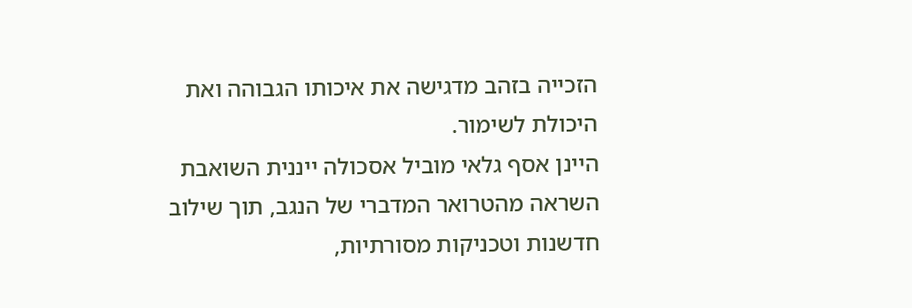הזכייה בזהב מדגישה את איכותו הגבוהה ואת היכולת לשימור.
היינן אסף גלאי מוביל אסכולה ייננית השואבת השראה מהטרואר המדברי של הנגב, תוך שילוב חדשנות וטכניקות מסורתיות,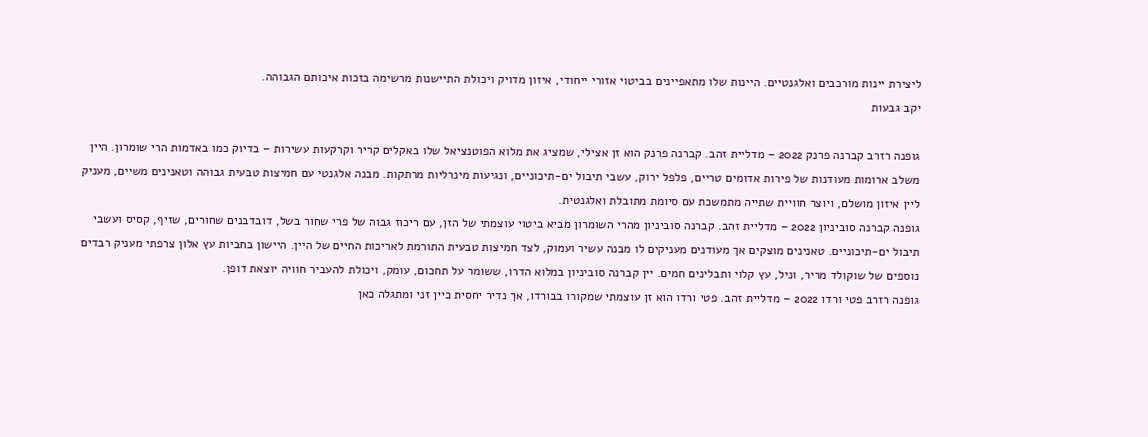ליצירת יינות מורכבים ואלגנטיים. היינות שלו מתאפיינים בביטוי אזורי ייחודי, איזון מדויק ויכולת התיישנות מרשימה בזכות איכותם הגבוהה.
יקב גבעות

גופנה רזרב קברנה פרנק 2022 – מדליית זהב. קברנה פרנק הוא זן אצילי, שמציג את מלוא הפוטנציאל שלו באקלים קריר וקרקעות עשירות – בדיוק כמו באדמות הרי שומרון. היין משלב ארומות מעודנות של פירות אדומים טריים, פלפל ירוק, עשבי תיבול ים-תיכוניים, ונגיעות מינרליות מרתקות. מבנה אלגנטי עם חמיצות טבעית גבוהה וטאנינים משיים, מעניק ליין איזון מושלם, ויוצר חוויית שתייה מתמשכת עם סיומת מתובלת ואלגנטית.
גופנה קברנה סוביניון 2022 – מדליית זהב. קברנה סוביניון מהרי השומרון מביא ביטוי עוצמתי של הזן, עם ריכוז גבוה של פרי שחור בשל, דובדבנים שחורים, שזיף, קסיס ועשבי תיבול ים-תיכוניים. טאנינים מוצקים אך מעודנים מעניקים לו מבנה עשיר ועמוק, לצד חמיצות טבעית התורמת לאריכות החיים של היין. היישון בחביות עץ אלון צרפתי מעניק רבדים נוספים של שוקולד מריר, וניל, עץ קלוי ותבלינים חמים. יין קברנה סוביניון במלוא הדרו, ששומר על תחכום, עומק, ויכולת להעביר חוויה יוצאת דופן.
גופנה רזרב פטי ורדו 2022 – מדליית זהב. פטי ורדו הוא זן עוצמתי שמקורו בבורדו, אך נדיר יחסית כיין זני ומתגלה כאן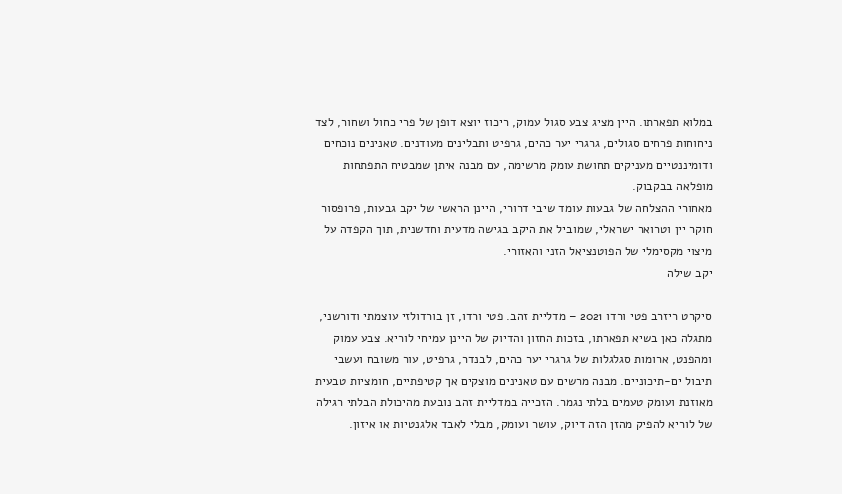במלוא תפארתו. היין מציג צבע סגול עמוק, ריכוז יוצא דופן של פרי כחול ושחור, לצד ניחוחות פרחים סגולים, גרגרי יער כהים, גרפיט ותבלינים מעודנים. טאנינים נוכחים ודומיננטיים מעניקים תחושת עומק מרשימה, עם מבנה איתן שמבטיח התפתחות מופלאה בבקבוק.
מאחורי ההצלחה של גבעות עומד שיבי דרורי, היינן הראשי של יקב גבעות, פרופסור חוקר יין וטרואר ישראלי, שמוביל את היקב בגישה מדעית וחדשנית, תוך הקפדה על מיצוי מקסימלי של הפוטנציאל הזני והאזורי.
יקב שילה

סיקרט ריזרב פטי ורדו 2021 – מדליית זהב. פטי ורדו, זן בורדולזי עוצמתי ודורשני, מתגלה כאן בשיא תפארתו, בזכות החזון והדיוק של היינן עמיחי לוריא. צבע עמוק ומהפנט, ארומות סגלגלות של גרגרי יער כהים, לבנדר, גרפיט, עור משובח ועשבי תיבול ים-תיכוניים. מבנה מרשים עם טאנינים מוצקים אך קטיפתיים, חומציות טבעית מאוזנת ועומק טעמים בלתי נגמר. הזכייה במדליית זהב נובעת מהיכולת הבלתי רגילה של לוריא להפיק מהזן הזה דיוק, עושר ועומק, מבלי לאבד אלגנטיות או איזון.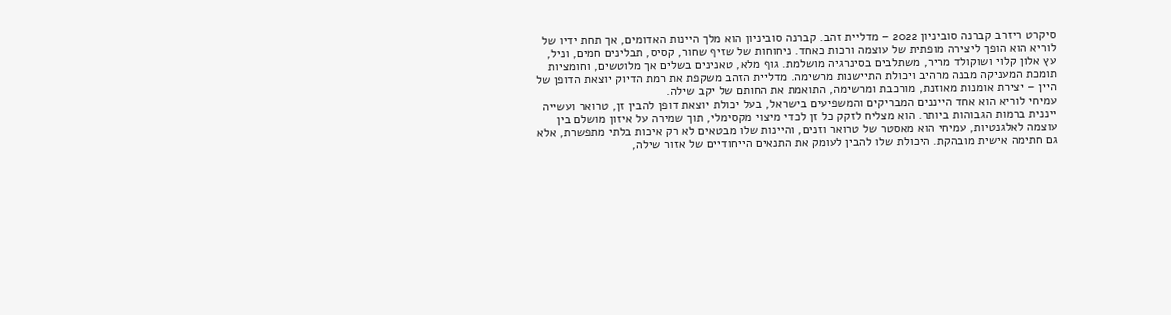סיקרט ריזרב קברנה סוביניון 2022 – מדליית זהב. קברנה סוביניון הוא מלך היינות האדומים, אך תחת ידיו של לוריא הוא הופך ליצירה מופתית של עוצמה ורכות כאחד. ניחוחות של שזיף שחור, קסיס, תבלינים חמים, וניל, עץ אלון קלוי ושוקולד מריר, משתלבים בסינרגיה מושלמת. גוף מלא, טאנינים בשלים אך מלוטשים, וחומציות תומכת המעניקה מבנה מרהיב ויכולת התיישנות מרשימה. מדליית הזהב משקפת את רמת הדיוק יוצאת הדופן של היין – יצירת אומנות מאוזנת, מורכבת ומרשימה, התואמת את החותם של יקב שילה.
עמיחי לוריא הוא אחד הייננים המבריקים והמשפיעים בישראל, בעל יכולת יוצאת דופן להבין זן, טרואר ועשייה ייננית ברמות הגבוהות ביותר. הוא מצליח לזקק כל זן לכדי מיצוי מקסימלי, תוך שמירה על איזון מושלם בין עוצמה לאלגנטיות, עמיחי הוא מאסטר של טרואר וזנים, והיינות שלו מבטאים לא רק איכות בלתי מתפשרת, אלא גם חתימה אישית מובהקת. היכולת שלו להבין לעומק את התנאים הייחודיים של אזור שילה,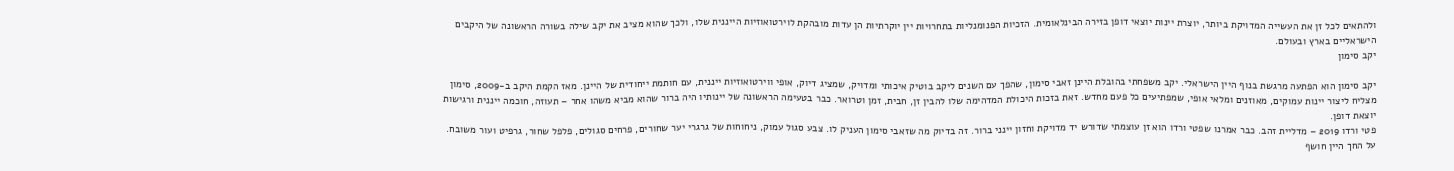ולהתאים לכל זן את העשייה המדויקת ביותר, יוצרת יינות יוצאי דופן בזירה הבינלאומית. הזכיות הפנומנליות בתחרויות יין יוקרתיות הן עדות מובהקת לוירטואוזיות הייננית שלו, ולכך שהוא מציב את יקב שילה בשורה הראשונה של היקבים הישראליים בארץ ובעולם.
יקב סימון

יקב סימון הוא הפתעה מרגשת בנוף היין הישראלי. יקב משפחתי בהובלת היינן זאבי סימון, שהפך עם השנים ליקב בוטיק איכותי ומדויק, שמציג דיוק, אופי ווירטואוזיות ייננית, עם חותמת ייחודית של היינן. מאז הקמת היקב ב-2009, סימון מצליח ליצור יינות עמוקים, מאוזנים ומלאי אופי, שמפתיעים כל פעם מחדש. זאת בזכות היכולת המדהימה שלו להבין זן, חבית, זמן וטרואר. כבר בטעימה הראשונה של יינותיו היה ברור שהוא מביא משהו אחר – תעוזה, חוכמה ייננית ורגישות יוצאת דופן.
פטי ורדו 2019 – מדליית זהב. כבר אמרנו שפטי ורדו הוא זן עוצמתי שדורש יד מדויקת וחזון יינני ברור. זה בדיוק מה שזאבי סימון העניק לו. צבע סגול עמוק, ניחוחות של גרגרי יער שחורים, פרחים סגולים, פלפל שחור, גרפיט ועור משובח. על החך היין חושף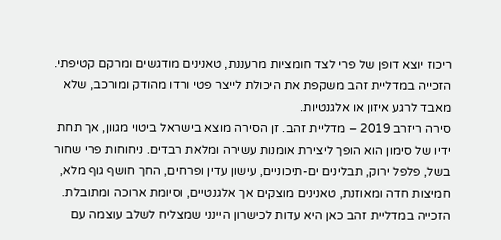ריכוז יוצא דופן של פרי לצד חומציות מרעננת, טאנינים מודגשים ומרקם קטיפתי. הזכייה במדליית זהב משקפת את היכולת לייצר פטי ורדו מהודק ומורכב, שלא מאבד לרגע איזון או אלגנטיות.
סירה ריזרב 2019 – מדליית זהב. זן הסירה מוצא בישראל ביטוי מגוון, אך תחת ידיו של סימון הוא הופך ליצירת אומנות עשירה ומלאת רבדים. ניחוחות פרי שחור בשל, פלפל ירוק, תבלינים ים-תיכוניים, עישון עדין ופרחים, החך חושף גוף מלא, חמיצות חדה ומאוזנת, טאנינים מוצקים אך אלגנטיים, וסיומת ארוכה ומתובלת. הזכייה במדליית זהב כאן היא עדות לכישרון היינני שמצליח לשלב עוצמה עם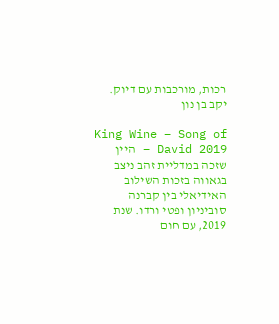רכות, מורכבות עם דיוק.
יקב בן נון

King Wine – Song of David 2019 – היין שזכה במדליית זהב ניצב בגאווה בזכות השילוב האידיאלי בין קברנה סוביניון ופטי ורדו. שנת 2019, עם חום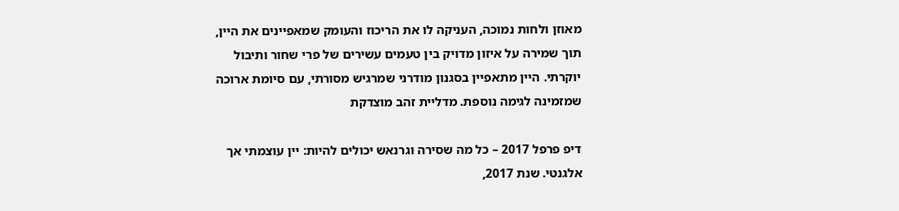מאוזן ולחות נמוכה, העניקה לו את הריכוז והעומק שמאפיינים את היין, תוך שמירה על איזון מדויק בין טעמים עשירים של פרי שחור ותיבול יוקרתי. היין מתאפיין בסגנון מודרני שמרגיש מסורתי, עם סיומת ארוכה שמזמינה לגימה נוספת. מדליית זהב מוצדקת

דיפ פרפל 2017 – כל מה שסירה וגרנאש יכולים להיות: יין עוצמתי אך אלגנטי. שנת 2017,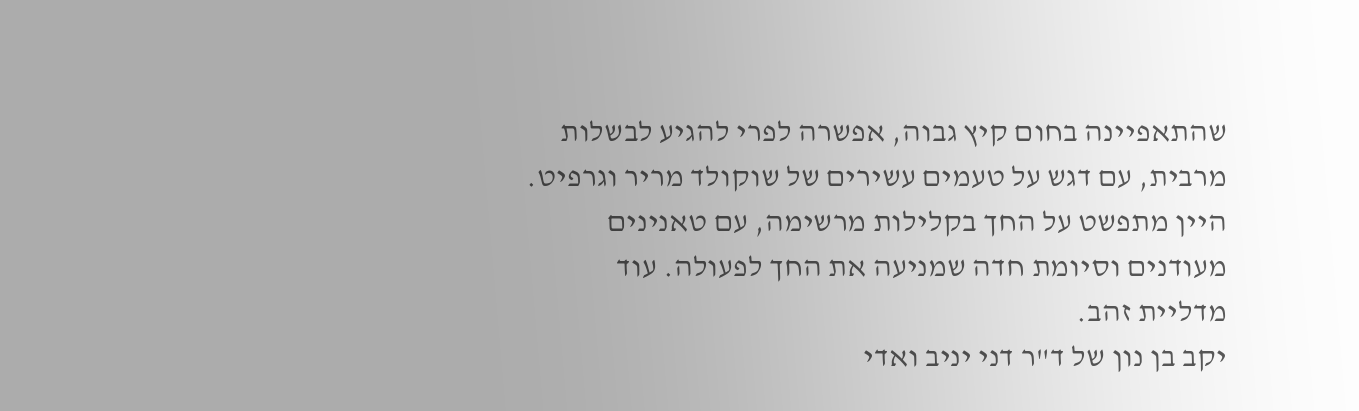שהתאפיינה בחום קיץ גבוה, אפשרה לפרי להגיע לבשלות מרבית, עם דגש על טעמים עשירים של שוקולד מריר וגרפיט. היין מתפשט על החך בקלילות מרשימה, עם טאנינים מעודנים וסיומת חדה שמניעה את החך לפעולה. עוד מדליית זהב.
יקב בן נון של ד"ר דני יניב ואדי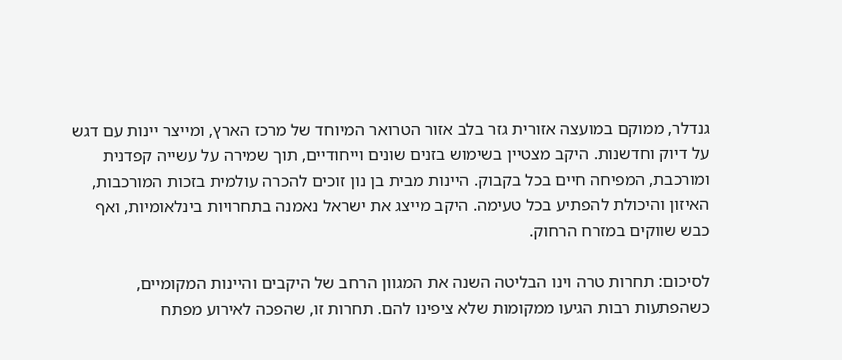גנדלר, ממוקם במועצה אזורית גזר בלב אזור הטרואר המיוחד של מרכז הארץ, ומייצר יינות עם דגש על דיוק וחדשנות. היקב מצטיין בשימוש בזנים שונים וייחודיים, תוך שמירה על עשייה קפדנית ומורכבת, המפיחה חיים בכל בקבוק. היינות מבית בן נון זוכים להכרה עולמית בזכות המורכבות, האיזון והיכולת להפתיע בכל טעימה. היקב מייצג את ישראל נאמנה בתחרויות בינלאומיות, ואף כבש שווקים במזרח הרחוק.

לסיכום: תחרות טרה וינו הבליטה השנה את המגוון הרחב של היקבים והיינות המקומיים, כשהפתעות רבות הגיעו ממקומות שלא ציפינו להם. תחרות זו, שהפכה לאירוע מפתח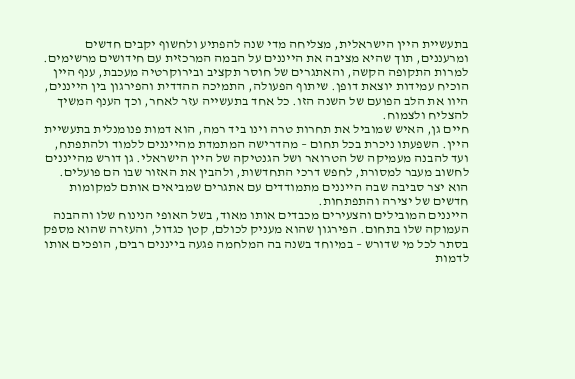בתעשיית היין הישראלית, מצליחה מדי שנה להפתיע ולחשוף יקבים חדשים ומרעננים, תוך שהיא מציבה את הייננים על הבמה המרכזית עם חידושים מרשימים.
למרות התקופה הקשה, והאתגרים של חוסר תקציב ובירוקרטיה מעכבת, ענף היין הוכיח עמידות יוצאת דופן. שיתוף הפעולה, התמיכה ההדדית והפירגון בין הייננים, היוו את הלב הפועם של השנה הזו. כל אחד בתעשייה עזר לאחר, וכך הענף המשיך להצליח ולצמוח.
חיים גן, האיש שמוביל את תחרות טרה וינו ביד רמה, הוא דמות פנומנלית בתעשיית היין. השפעתו ניכרת בכל תחום – מהדרישה המתמדת מהייננים ללמוד ולהתפתח, ועד להבנה מעמיקה של הטרואר ושל הגנטיקה של היין הישראלי. גן דורש מהייננים לחשוב מעבר למסורת, לחפש דרכי התחדשות, ולהבין את האזור שבו הם פועלים. הוא יצר סביבה שבה הייננים מתמודדים עם אתגרים שמביאים אותם למקומות חדשים של יצירה והתפתחות.
הייננים המובילים והצעירים מכבדים אותו מאוד, בשל האופי הנינוח שלו וההבנה העמוקה שלו בתחום. הפירגון שהוא מעניק לכולם, קטן כגדול, והעזרה שהוא מספק בסתר לכל מי שדורש – במיוחד בשנה בה המלחמה פגעה בייננים רבים, הופכים אותו לדמות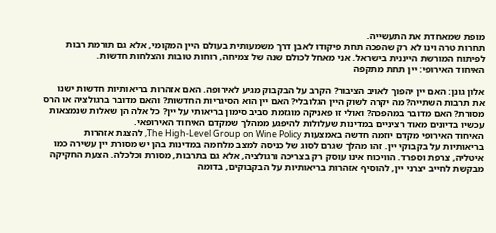מופת שמאחדת את התעשייה.
תחרות טרה וינו לא רק שהפכה תחת פיקודו לאבן דרך משמעותית בעולם היין המקומי, אלא גם תורמת רבות לפיתוח המורשת הייננית בישראל. אני מאחל לכולם שנה של צמיחה, רוחות טובות והצלחות חדשות.
האיחוד האירופי: יין תחת מתקפה

אלון גונן: האם יין יהפוך לאויב הציבור? הקרב על הבקבוק מגיע לאירופה. האם אזהרות בריאותיות חדשות ישנו את תרבות השתייה? מה יקרה לשוק היין הגלובלי? האם יין הוא הסיגריות החדשות? והאם מדובר ברגולציה או הרס מסורת? האם מדובר במהפכה? ואולי זו פאניקה מוגזמת סביב סימון בריאותי על יין? כל אלה הן שאלות שנמצאות עכשיו בדיונים מאוד רציניים במדינות שעלולות להיפגע ממהלך שמקדם האיחוד האירופאי.
האיחוד האירופי מקדם יוזמה חדשה באמצעות The High-Level Group on Wine Policy, להצגת אזהרות בריאותיות על בקבוקי יין. זהו מהלך שגרם לסוג של כניסה למצב מלחמה במדינות בהן יש מסורת יין עשירה כמו איטליה, צרפת וספרד. הוויכוח אינו עוסק רק בצריכה ורגולציה, אלא גם בתרבות, מסורת וכלכלה. הצעת החקיקה מבקשת לחייב יצרני יין, להוסיף אזהרות בריאותיות על הבקבוקים, בדומה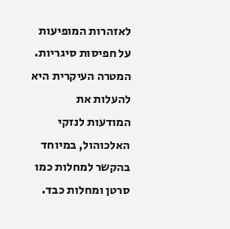לאזהרות המופיעות על חפיסות סיגריות. המטרה העיקרית היא להעלות את המודעות לנזקי האלכוהול, במיוחד בהקשר למחלות כמו סרטן ומחלות כבד.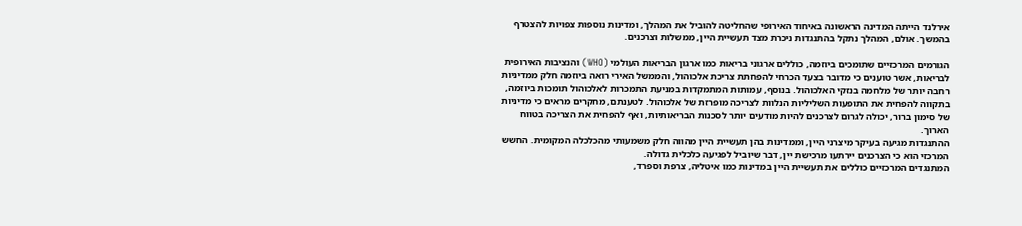אירלנד הייתה המדינה הראשונה באיחוד האירופי שהחליטה להוביל את המהלך, ומדינות נוספות צפויות להצטרף בהמשך. אולם, המהלך נתקל בהתנגדות ניכרת מצד תעשיית היין, ממשלות וצרכנים.

הגורמים המרכזיים שתומכים ביוזמה, כוללים ארגוני בריאות כמו ארגון הבריאות העולמי (WHO) והנציבות האירופית לבריאות, אשר טוענים כי מדובר בצעד הכרחי להפחתת צריכת אלכוהול, והממשל האירי רואה ביוזמה חלק ממדיניות רחבה יותר של מלחמה בנזקי האלכוהול. בנוסף, עמותות המתמקדות במניעת התמכרות לאלכוהול תומכות ביוזמה, בתקווה להפחית את התופעות השליליות הנלוות לצריכה מופרזת של אלכוהול. לטענתם, מחקרים מראים כי מדיניות של סימון ברור, יכולה לגרום לצרכנים להיות מודעים יותר לסכנות הבריאותיות, ואף להפחית את הצריכה בטווח הארוך.
ההתנגדות מגיעה בעיקר מיצרני היין, וממדינות בהן תעשיית היין מהווה חלק משמעותי מהכלכלה המקומית. החשש המרכזי הוא כי הצרכנים יירתעו מרכישת יין, דבר שיוביל לפגיעה כלכלית גדולה.
המתנגדים המרכזיים כוללים את תעשיית היין במדינות כמו איטליה, צרפת וספרד,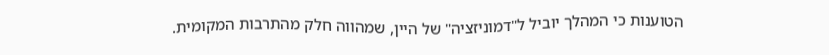הטוענות כי המהלך יוביל ל"דמוניזציה" של היין, שמהווה חלק מהתרבות המקומית.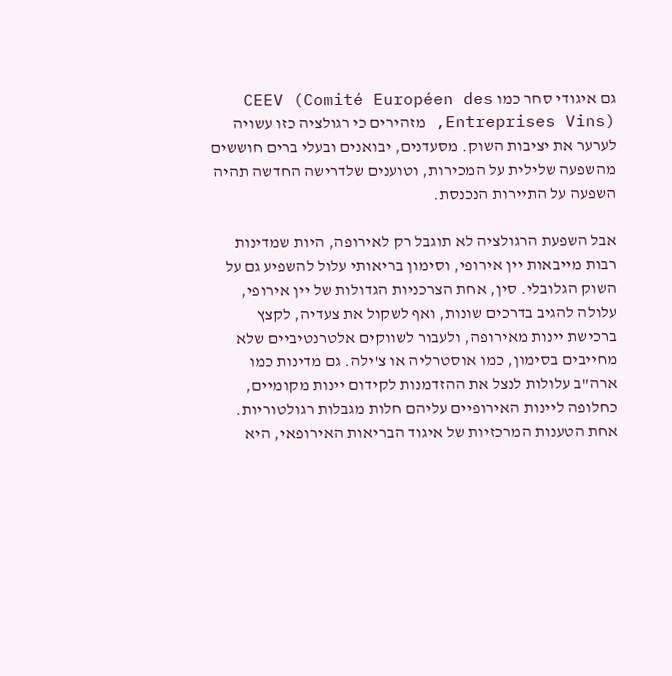גם איגודי סחר כמו CEEV (Comité Européen des Entreprises Vins), מזהירים כי רגולציה כזו עשויה לערער את יציבות השוק. מסעדנים, יבואנים ובעלי ברים חוששים מהשפעה שלילית על המכירות, וטוענים שלדרישה החדשה תהיה השפעה על התיירות הנכנסת.

אבל השפעת הרגולציה לא תוגבל רק לאירופה, היות שמדינות רבות מייבאות יין אירופי, וסימון בריאותי עלול להשפיע גם על השוק הגלובלי. סין, אחת הצרכניות הגדולות של יין אירופי, עלולה להגיב בדרכים שונות, ואף לשקול את צעדיה, לקצץ ברכישת יינות מאירופה, ולעבור לשווקים אלטרנטיביים שלא מחייבים בסימון, כמו אוסטרליה או צ'ילה. גם מדינות כמו ארה"ב עלולות לנצל את ההזדמנות לקידום יינות מקומיים, כחלופה ליינות האירופיים עליהם חלות מגבלות רגולטוריות.
אחת הטענות המרכזיות של איגוד הבריאות האירופאי, היא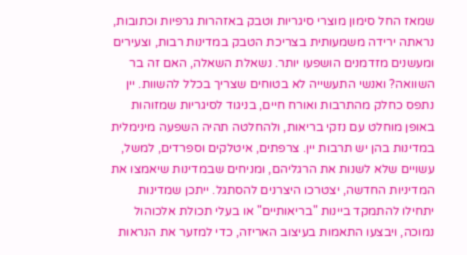שמאז החל סימון מוצרי סיגריות וטבק באזהרות גרפיות וכתובות, נראתה ירידה משמעותית בצריכת הטבק במדינות רבות, וצעירים ומעשנים מזדמנים הושפעו יותר. נשאלת השאלה, האם זה בר השוואה? ואנשי התעשייה לא בטוחים שצריך בכלל להשוות. יין נתפס כחלק מהתרבות ואורח חיים, בניגוד לסיגריות שמזוהות באופן מוחלט עם נזקי בריאות, ולהחלטה תהיה השפעה מינימלית במדינות בהן יש תרבות יין. צרפתים, איטלקים וספרדים, למשל, עשויים שלא לשנות את הרגליהם, ומניחים שבמדינות שיאמצו את המדיניות החדשה, יצטרכו היצרנים להסתגל. ייתכן שמדינות יתחילו להתמקד ביינות "בריאותיים" או בעלי תכולת אלכוהול נמוכה, ויבצעו התאמות בעיצוב האריזה, כדי למזער את הנראות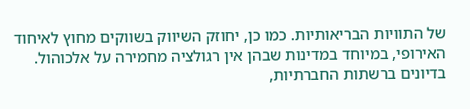של התוויות הבריאותיות. כמו כן, יחוזק השיווק בשווקים מחוץ לאיחוד האירופי, במיוחד במדינות שבהן אין רגולציה מחמירה על אלכוהול.
בדיונים ברשתות החברתיות,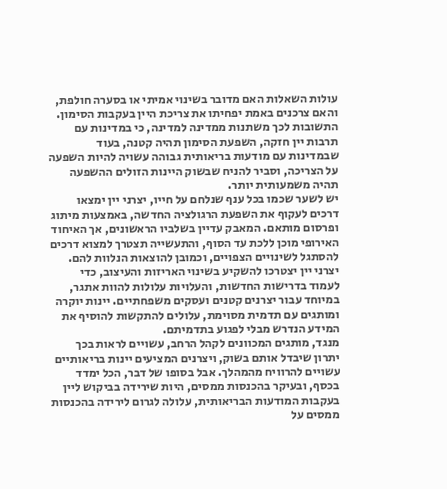עולות השאלות האם מדובר בשינוי אמיתי או בסערה חולפת, והאם צרכנים באמת יפחיתו את צריכת היין בעקבות הסימון. התשובות לכך משתנות ממדינה למדינה, כי במדינות עם תרבות יין חזקה, השפעת הסימון תהיה קטנה, בעוד שבמדינות עם מודעות בריאותית גבוהה עשויה להיות השפעה על הצריכה, וסביר להניח שבשוק היינות הזולים ההשפעה תהיה משמעותית יותר.
יש לשער שכמו בכל ענף שנלחם על חייו, יצרני יין ימצאו דרכים לעקוף את השפעת הרגולציה החדשה, באמצעות מיתוג ופרסום מותאם. המאבק עדיין בשלביו הראשונים, אך האיחוד האירופי מוכן ללכת עד הסוף, והתעשייה תצטרך למצוא דרכים להסתגל לשינויים הצפויים, וכמובן להוצאות הנלוות להם. יצרני יין יצטרכו להשקיע בשינוי האריזות והעיצוב, כדי לעמוד בדרישות החדשות, והעלויות עלולות להוות אתגר, במיוחד עבור יצרנים קטנים ועסקים משפחתיים. יינות יוקרה ומותגים עם תדמית מסוימת, עלולים להתקשות להוסיף את המידע הנדרש מבלי לפגוע בתדמיתם.
מנגד, מותגים המכוונים לקהל הרחב, עשויים לראות בכך יתרון שיבדל אותם בשוק, ויצרנים המציעים יינות בריאותיים עשויים להרוויח מהמהלך. אבל בסופו של דבר, הכל ימדד בכסף, ובעיקר בהכנסות ממסים, היות שירידה בביקוש ליין בעקבות המודעות הבריאותית, עלולה לגרום לירידה בהכנסות ממסים על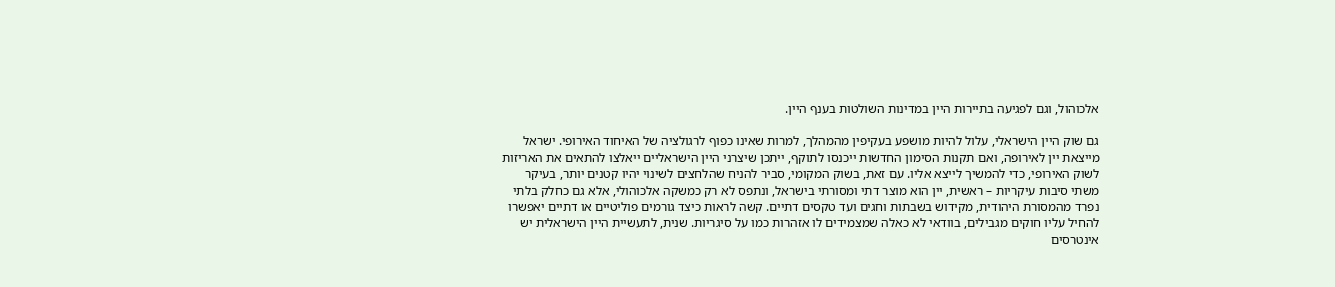אלכוהול, וגם לפגיעה בתיירות היין במדינות השולטות בענף היין.

גם שוק היין הישראלי, עלול להיות מושפע בעקיפין מהמהלך, למרות שאינו כפוף לרגולציה של האיחוד האירופי. ישראל מייצאת יין לאירופה, ואם תקנות הסימון החדשות ייכנסו לתוקף, ייתכן שיצרני היין הישראליים ייאלצו להתאים את האריזות לשוק האירופי, כדי להמשיך לייצא אליו. עם זאת, בשוק המקומי, סביר להניח שהלחצים לשינוי יהיו קטנים יותר, בעיקר משתי סיבות עיקריות – ראשית, יין הוא מוצר דתי ומסורתי בישראל, ונתפס לא רק כמשקה אלכוהולי, אלא גם כחלק בלתי נפרד מהמסורת היהודית, מקידוש בשבתות וחגים ועד טקסים דתיים. קשה לראות כיצד גורמים פוליטיים או דתיים יאפשרו להחיל עליו חוקים מגבילים, בוודאי לא כאלה שמצמידים לו אזהרות כמו על סיגריות. שנית, לתעשיית היין הישראלית יש אינטרסים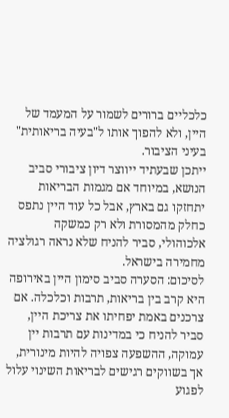כלכליים ברורים לשמור על המעמד של היין, ולא להפוך אותו ל"בעיה בריאותית" בעיני הציבור.
ייתכן שבעתיד ייווצר דיון ציבורי סביב הנושא, במיוחד אם מגמות הבריאות יתחזקו גם בארץ, אבל כל עוד היין נתפס כחלק מהמסורת ולא רק כמשקה אלכוהולי, סביר להניח שלא נראה רגולציה מחמירה בישראל.
לסיכום: הסערה סביב סימון היין באירופה היא קרב בין בריאות, תרבות וכלכלה. אם צרכנים באמת יפחיתו את צריכת היין, סביר להניח כי במדינות עם תרבות יין עמוקה, ההשפעה צפויה להיות מינורית, אך בשווקים רגישים לבריאות השינוי עלול לפגוע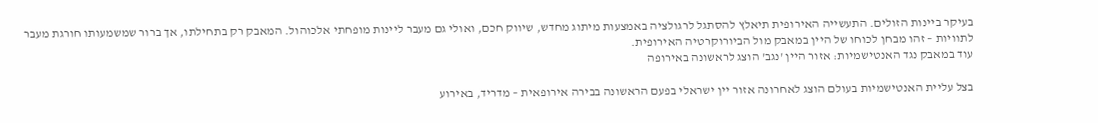בעיקר ביינות הזולים. התעשייה האירופית תיאלץ להסתגל לרגולציה באמצעות מיתוג מחדש, שיווק חכם, ואולי גם מעבר ליינות מופחתי אלכוהול. המאבק רק בתחילתו, אך ברור שמשמעותו חורגת מעבר לתוויות – זהו מבחן לכוחו של היין במאבק מול הביורוקרטיה האירופית.
עוד במאבק נגד האנטישמיות: אזור היין 'נגב' הוצג לראשונה באירופה

בצל עליית האנטישמיות בעולם הוצג לאחרונה אזור יין ישראלי בפעם הראשונה בבירה אירופאית – מדריד, באירוע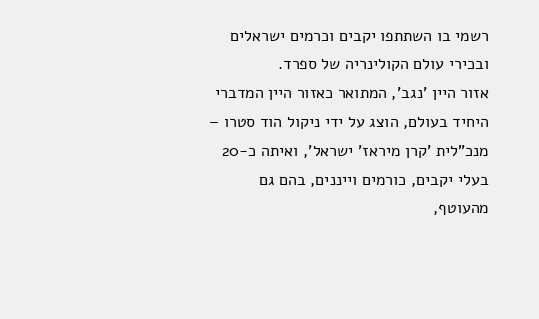רשמי בו השתתפו יקבים וכרמים ישראלים ובכירי עולם הקולינריה של ספרד.
אזור היין 'נגב', המתואר כאזור היין המדברי היחיד בעולם, הוצג על ידי ניקול הוד סטרו – מנכ"לית 'קרן מיראז' ישראל', ואיתה כ-20 בעלי יקבים, כורמים וייננים, בהם גם מהעוטף,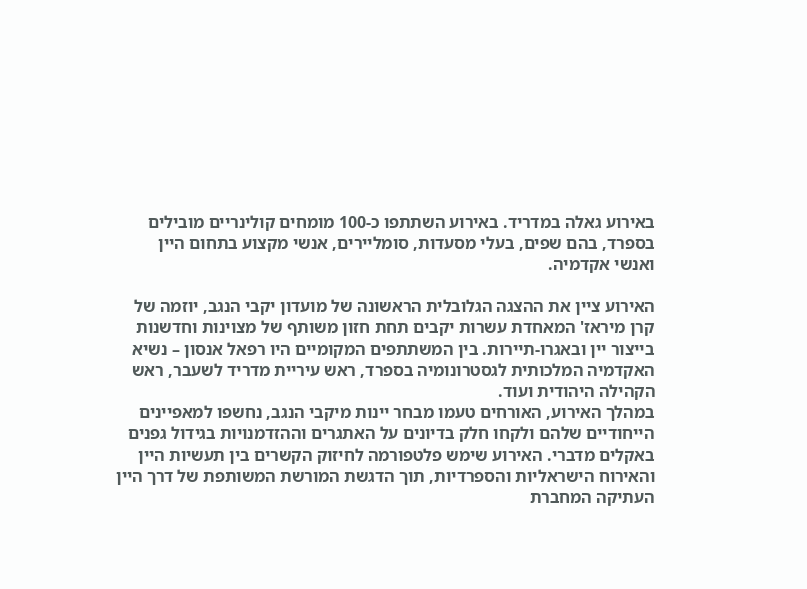באירוע גאלה במדריד. באירוע השתתפו כ-100 מומחים קולינריים מובילים בספרד, בהם שפים, בעלי מסעדות, סומליירים, אנשי מקצוע בתחום היין ואנשי אקדמיה.

האירוע ציין את ההצגה הגלובלית הראשונה של מועדון יקבי הנגב, יוזמה של קרן מיראז' המאחדת עשרות יקבים תחת חזון משותף של מצוינות וחדשנות בייצור יין ובאגרו-תיירות. בין המשתתפים המקומיים היו רפאל אנסון – נשיא האקדמיה המלכותית לגסטרונומיה בספרד, ראש עיריית מדריד לשעבר, ראש הקהילה היהודית ועוד.
במהלך האירוע, האורחים טעמו מבחר יינות מיקבי הנגב, נחשפו למאפיינים הייחודיים שלהם ולקחו חלק בדיונים על האתגרים וההזדמנויות בגידול גפנים באקלים מדברי. האירוע שימש פלטפורמה לחיזוק הקשרים בין תעשיות היין והאירוח הישראליות והספרדיות, תוך הדגשת המורשת המשותפת של דרך היין העתיקה המחברת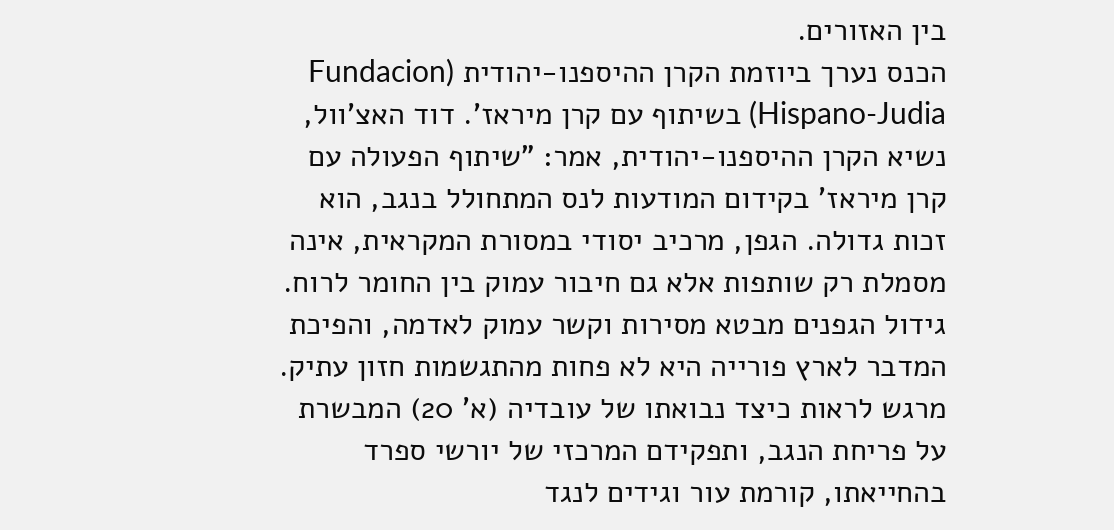בין האזורים.
הכנס נערך ביוזמת הקרן ההיספנו-יהודית (Fundacion Hispano-Judia) בשיתוף עם קרן מיראז'. דוד האצ'וול, נשיא הקרן ההיספנו-יהודית, אמר: "שיתוף הפעולה עם קרן מיראז' בקידום המודעות לנס המתחולל בנגב, הוא זכות גדולה. הגפן, מרכיב יסודי במסורת המקראית, אינה מסמלת רק שותפות אלא גם חיבור עמוק בין החומר לרוח. גידול הגפנים מבטא מסירות וקשר עמוק לאדמה, והפיכת המדבר לארץ פורייה היא לא פחות מהתגשמות חזון עתיק. מרגש לראות כיצד נבואתו של עובדיה (א' 20) המבשרת על פריחת הנגב, ותפקידם המרכזי של יורשי ספרד בהחייאתו, קורמת עור וגידים לנגד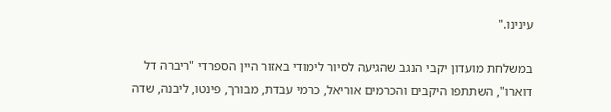עינינו."

במשלחת מועדון יקבי הנגב שהגיעה לסיור לימודי באזור היין הספרדי "ריברה דל דוארו", השתתפו היקבים והכרמים אוריאל, כרמי עבדת, מבורך, פינטו, ליבנה, שדה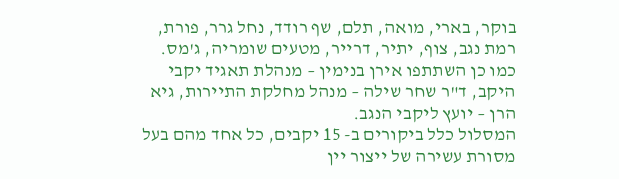בוקר, בארי, מואה, תלם, שף רודד, נחל גרר, פורת, רמת נגב, צוף, יתיר, דרייר, מטעים שומריה, ג'מס. כמו כן השתתפו אירן בנימין – מנהלת תאגיד יקבי היקב, ד"ר שחר שילה – מנהל מחלקת התיירות, גיא הרן – יועץ ליקבי הנגב.
המסלול כלל ביקורים ב- 15 יקבים, כל אחד מהם בעל מסורת עשירה של ייצור יין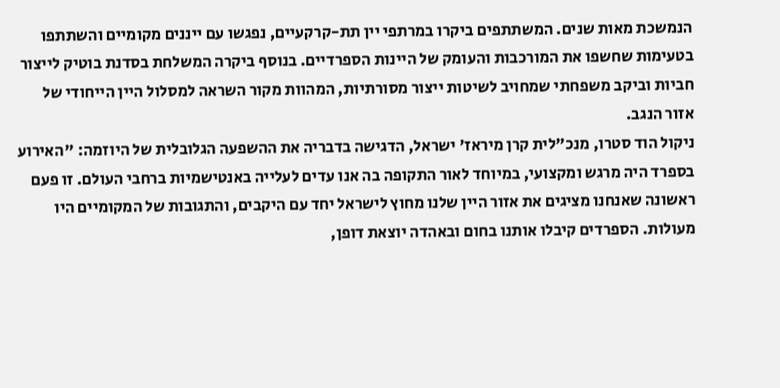הנמשכת מאות שנים. המשתתפים ביקרו במרתפי יין תת-קרקעיים, נפגשו עם ייננים מקומיים והשתתפו בטעימות שחשפו את המורכבות והעומק של היינות הספרדיים. בנוסף ביקרה המשלחת בסדנת בוטיק לייצור חביות וביקב משפחתי שמחויב לשיטות ייצור מסורתיות, המהוות מקור השראה למסלול היין הייחודי של אזור הנגב.
ניקול הוד סטרו, מנכ"לית קרן מיראז' ישראל, הדגישה בדבריה את ההשפעה הגלובלית של היוזמה: "האירוע בספרד היה מרגש ומקצועי, במיוחד לאור התקופה בה אנו עדים לעלייה באנטישמיות ברחבי העולם. זו פעם ראשונה שאנחנו מציגים את אזור היין שלנו מחוץ לישראל יחד עם היקבים, והתגובות של המקומיים היו מעולות. הספרדים קיבלו אותנו בחום ובאהדה יוצאת דופן,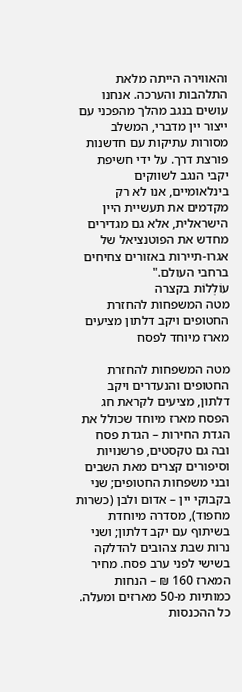והאווירה הייתה מלאת התלהבות והערכה. אנחנו עושים בנגב מהלך מהפכני עם ייצור יין מדברי, המשלב מסורות עתיקות עם חדשנות פורצת דרך. על ידי חשיפת יקבי הנגב לשווקים בינלאומיים, אנו לא רק מקדמים את תעשיית היין הישראלית, אלא גם מגדירים מחדש את הפוטנציאל של אגרו-תיירות באזורים צחיחים ברחבי העולם."
עוֹלְלוֹת בקצרה
מטה המשפחות להחזרת החטופים ויקב דלתון מציעים מארז מיוחד לפסח

מטה המשפחות להחזרת החטופים והנעדרים ויקב דלתון, מציעים לקראת חג הפסח מארז מיוחד שכולל את הגדת החירות – הגדת פסח ובה גם טקסטים, פרשנויות וסיפורים קצרים מאת השבים ובני משפחות החטופים; שני בקבוקי יין – אדום ולבן (כשרות מחפוד), מסדרה מיוחדת בשיתוף עם יקב דלתון; ושני נרות שבת צהובים להדלקה בשישי לפני ערב פסח. מחיר המארז 160 ₪ – הנחות כמותיות מ-50 מארזים ומעלה. כל ההכנסות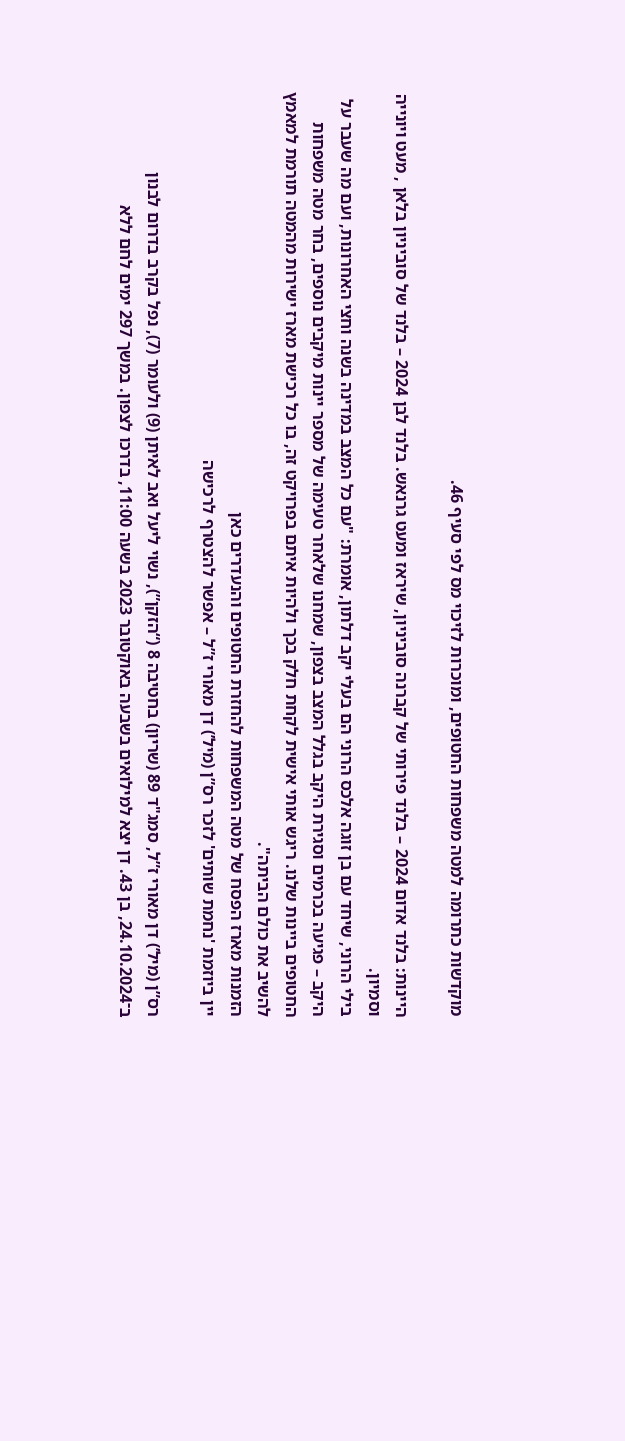מוקדשות כתרומה למטה משפחות החטופים, ומוכרות לזיכוי מס לפי סעיף 46.

היינות: בלנד אדום 2024 – בלנד פירותי של קברנה סוביניון, שיראז ומעט גרנאש. בלנד לבן 2024 – בלנד של סוביניון בלאן , מעט ויונייה וסמיון.
בילי הרוני, שיחד עם בן זוגה אלכס הרוני הם בעלי יקב דלתון, אומרת: "עם כל המצב במדינה בשנה וחצי האחרונות, ועם מה שעבר על היקב – פגיעה בכרמים וסגירת היקב בגלל המצב בצפון, שמחנו שלאחר טעימה של מספר יינות מיקבים נוספים, בחר מטה משפחות החטופים ביינות שלנו. ריגש אותי אישית לקחת חלק בכך ולהיות איתם בפרויקט זה, בו כל רכישת מארז ישירות מהמטה תורמת למאמץ להשיב את כולם הביתה".
הזמנות מארז הפסח של מטה המשפחות להחזרת החטופים והנעדרים כאן
יין ביוזמת 'נחמת שותים' לזכר רס”ן (מיל’) דן מאורי ז”ל – אפשר להצטרף לרכישה

רס”ן (מיל’) דן מאורי ז”ל, סמג"ד 89 (שריון) בחטיבה 8 (“הזקן”), נשוי ליעל ואב לאיתן (9) ולעומר (7), נפל בקרב בדרום לבנון ב־24.10.2024, בן 43. דן יצא למילואים בשבעה באוקטובר 2023 בשעה 11:00, בדרכו לצפון. במשך 297 ימים לחם ללא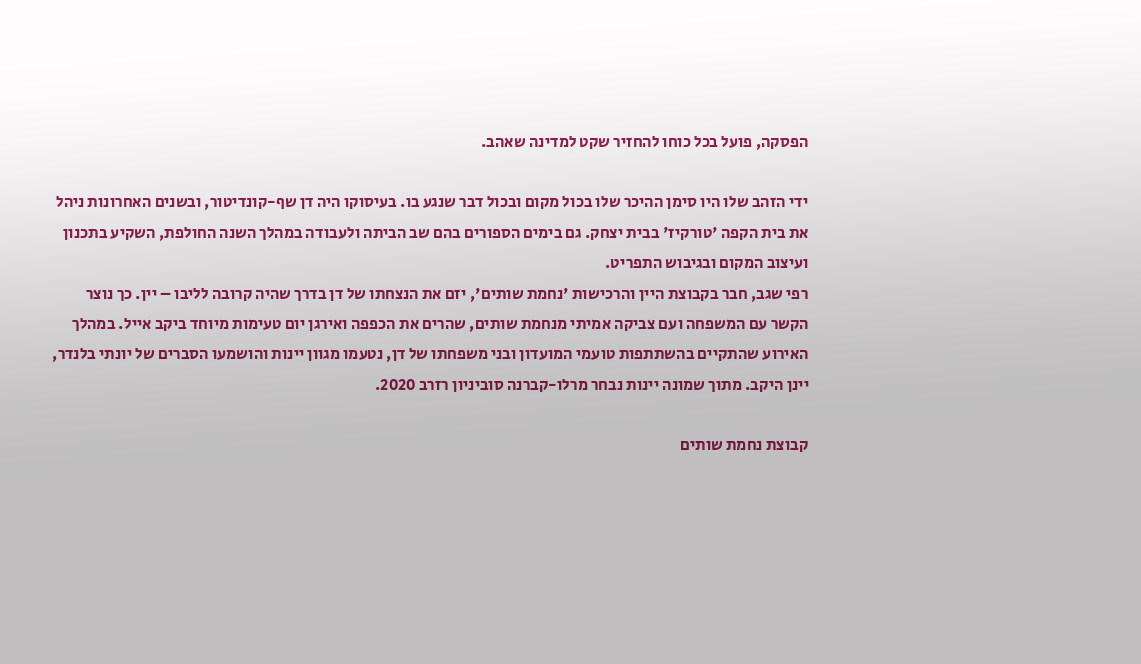הפסקה, פועל בכל כוחו להחזיר שקט למדינה שאהב.

ידי הזהב שלו היו סימן ההיכר שלו בכול מקום ובכול דבר שנגע בו. בעיסוקו היה דן שף-קונדיטור, ובשנים האחרונות ניהל את בית הקפה 'טורקיז' בבית יצחק. גם בימים הספורים בהם שב הביתה ולעבודה במהלך השנה החולפת, השקיע בתכנון ועיצוב המקום ובגיבוש התפריט.
רפי שגב, חבר בקבוצת היין והרכישות 'נחמת שותים', יזם את הנצחתו של דן בדרך שהיה קרובה לליבו – יין. כך נוצר הקשר עם המשפחה ועם צביקה אמיתי מנחמת שותים, שהרים את הכפפה ואירגן יום טעימות מיוחד ביקב אייל. במהלך האירוע שהתקיים בהשתתפות טועמי המועדון ובני משפחתו של דן, נטעמו מגוון יינות והושמעו הסברים של יונתי בלנדר, יינן היקב. מתוך שמונה יינות נבחר מרלו-קברנה סוביניון רזרב 2020.

קבוצת נחמת שותים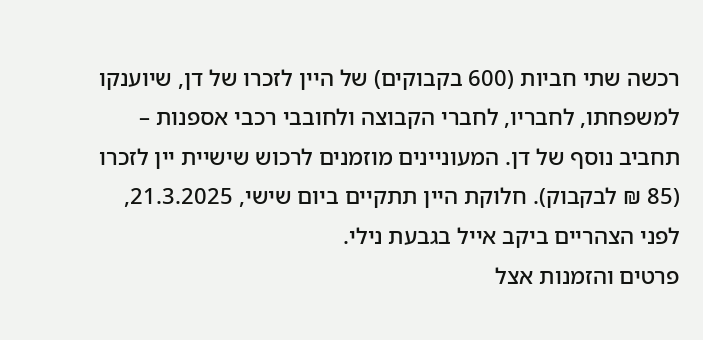רכשה שתי חביות (600 בקבוקים) של היין לזכרו של דן, שיוענקו למשפחתו, לחבריו, לחברי הקבוצה ולחובבי רכבי אספנות – תחביב נוסף של דן. המעוניינים מוזמנים לרכוש שישיית יין לזכרו (85 ₪ לבקבוק). חלוקת היין תתקיים ביום שישי, 21.3.2025, לפני הצהריים ביקב אייל בגבעת נילי.
פרטים והזמנות אצל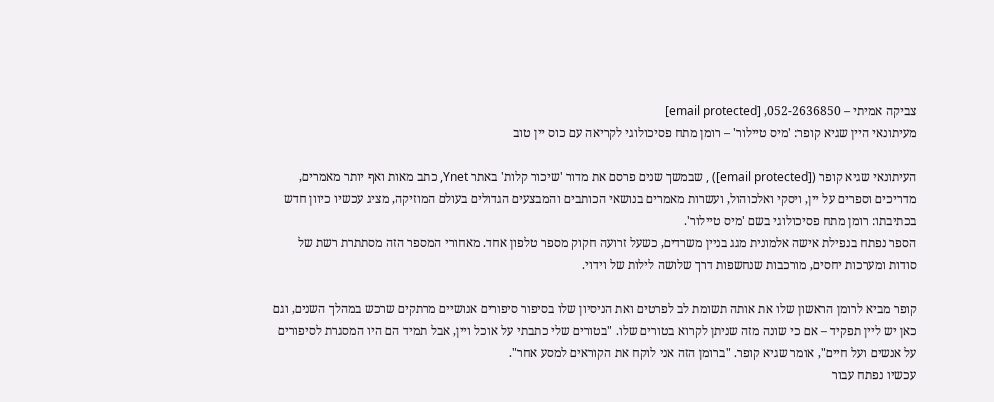צביקה אמיתי – 052-2636850, [email protected]
מעיתונאי היין שגיא קופר: 'מיס טיילור' – רומן מתח פסיכולוגי לקריאה עם כוס יין טוב

העיתונאי שגיא קופר ([email protected]) , שבמשך שנים פרסם את מדור 'שיכור קלות' באתר Ynet, כתב מאות ואף יותר מאמרים, מדריכים וספרים על יין, ויסקי ואלכוהול, ועשרות מאמרים בנושאי הכותבים והמבצעים הגדולים בעולם המוזיקה, מציג עכשיו כיוון חדש בכתיבתו: רומן מתח פסיכולוגי בשם 'מיס טיילור'.
הספר נפתח בנפילת אישה אלמונית מגג בניין משרדים, כשעל זרועה חקוק מספר טלפון אחד. מאחורי המספר הזה מסתתרת רשת של סודות ומערכות יחסים, מורכבות שנחשפות דרך שלושה לילות של וידוי.

קופר מביא לרומן הראשון שלו את אותה תשומת לב לפרטים ואת הניסיון שלו בסיפור סיפורים אנושיים מרתקים שרכש במהלך השנים, וגם כאן יש ליין תפקיד – אם כי שונה מזה שניתן לקרוא בטורים שלו. "בטורים שלי כתבתי על אוכל ויין, אבל תמיד הם היו המסגרת לסיפורים על אנשים ועל חיים", אומר שגיא קופר. "ברומן הזה אני לוקח את הקוראים למסע אחר".
עכשיו נפתח עבור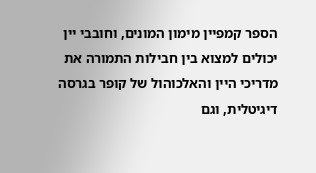הספר קמפיין מימון המונים, וחובבי יין יכולים למצוא בין חבילות התמורה את מדריכי היין והאלכוהול של קופר בגרסה דיגיטלית, וגם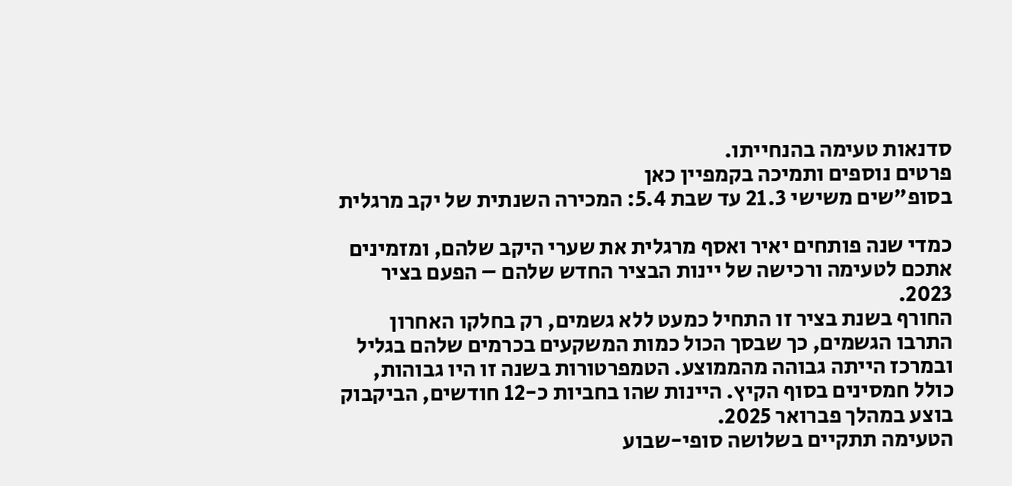סדנאות טעימה בהנחייתו.
פרטים נוספים ותמיכה בקמפיין כאן
בסופ"שים משישי 21.3 עד שבת 5.4: המכירה השנתית של יקב מרגלית

כמדי שנה פותחים יאיר ואסף מרגלית את שערי היקב שלהם, ומזמינים אתכם לטעימה ורכישה של יינות הבציר החדש שלהם – הפעם בציר 2023.
החורף בשנת בציר זו התחיל כמעט ללא גשמים, רק בחלקו האחרון התרבו הגשמים, כך שבסך הכול כמות המשקעים בכרמים שלהם בגליל ובמרכז הייתה גבוהה מהממוצע. הטמפרטורות בשנה זו היו גבוהות, כולל חמסינים בסוף הקיץ. היינות שהו בחביות כ-12 חודשים, הביקבוק בוצע במהלך פברואר 2025.
הטעימה תתקיים בשלושה סופי-שבוע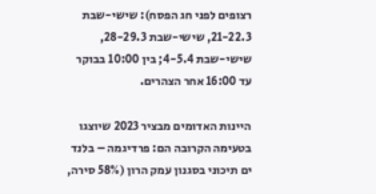רצופים לפני חג הפסח): שישי-שבת 21-22.3, שישי-שבת 28-29.3, שישי-שבת 4-5.4; בין 10:00 בבוקר עד 16:00 אחר הצהרים.

היינות האדומים מבציר 2023 שיוצגו בטעימה הקרובה הם: פרדיגמה – בלנד ים תיכוני בסגנון עמק הרון (58% סירה,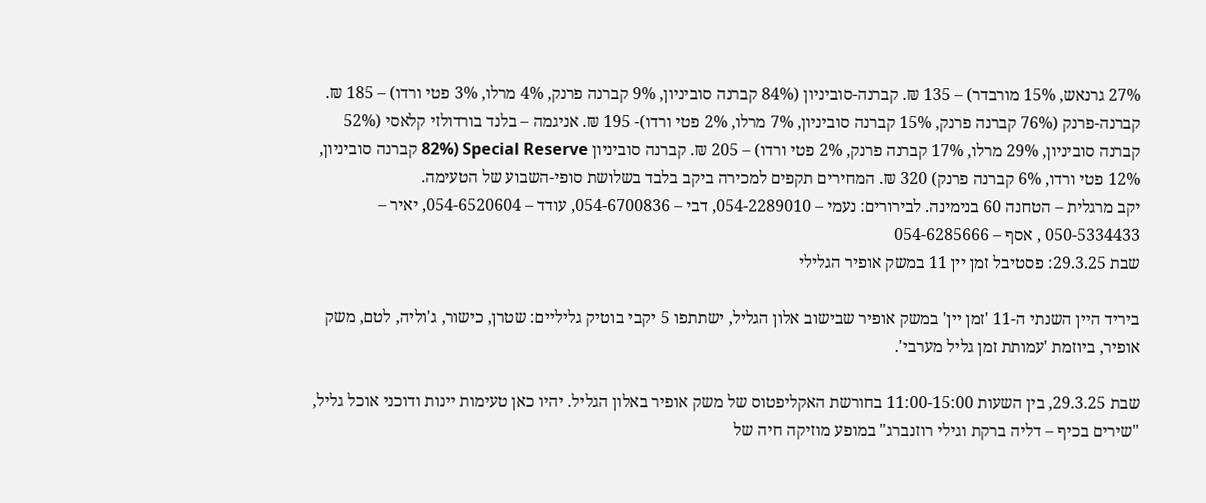27% גרנאש, 15% מורבדר) – 135 ₪. קברנה-סוביניון (84% קברנה סוביניון, 9% קברנה פרנק, 4% מרלו, 3% פטי ורדו) – 185 ₪. קברנה-פרנק (76% קברנה פרנק, 15% קברנה סוביניון, 7% מרלו, 2% פטי ורדו)- 195 ₪. אניגמה – בלנד בורדולזי קלאסי (52% קברנה סוביניון, 29% מרלו, 17% קברנה פרנק, 2% פטי ורדו) – 205 ₪. קברנה סוביניון Special Reserve (82% קברנה סוביניון, 12% פטי ורדו, 6% קברנה פרנק) 320 ₪. המחירים תקפים למכירה ביקב בלבד בשלושת סופי-השבוע של הטעימה.
יקב מרגלית – הטחנה 60 בנימינה. לבירורים: נעמי – 054-2289010, דבי – 054-6700836, עודד – 054-6520604, יאיר – 050-5334433 , אסף – 054-6285666
שבת 29.3.25: פסטיבל זמן יין 11 במשק אופיר הגלילי

ביריד היין השנתי ה-11 'זמן יין' במשק אופיר שבישוב אלון הגליל, ישתתפו 5 יקבי בוטיק גליליים: שטרן, כישור, ג'וליה, לטם, משק אופיר, ביוזמת 'עמותת זמן גליל מערבי'.

שבת 29.3.25, בין השעות 11:00-15:00 בחורשת האקליפטוס של משק אופיר באלון הגליל. יהיו כאן טעימות יינות ודוכני אוכל גליל, "שירים בכיף – דליה ברקת וגילי רוזנברג" במופע מוזיקה חיה של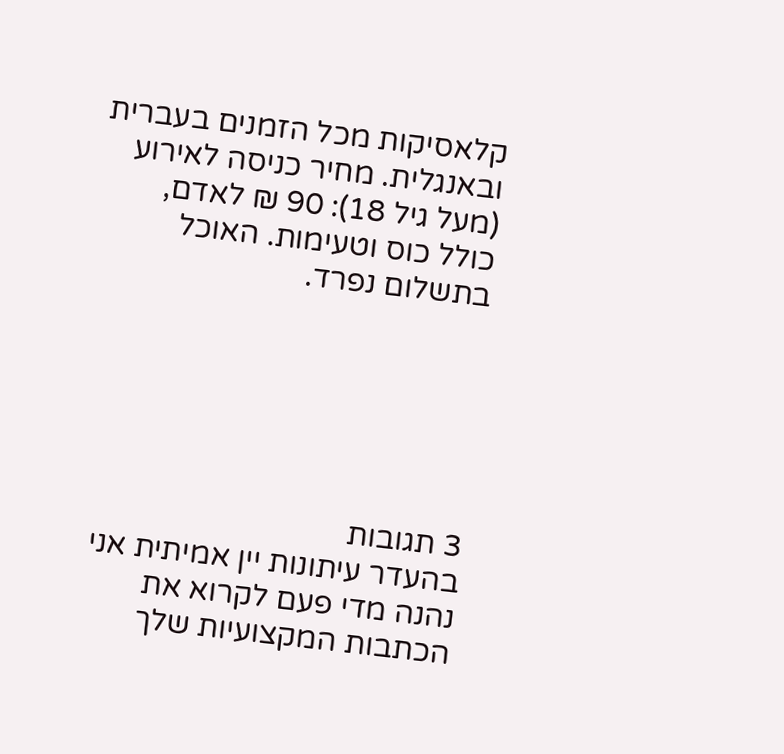קלאסיקות מכל הזמנים בעברית ובאנגלית. מחיר כניסה לאירוע (מעל גיל 18): 90 ₪ לאדם, כולל כוס וטעימות. האוכל בתשלום נפרד.






3 תגובות
בהעדר עיתונות יין אמיתית אני נהנה מדי פעם לקרוא את הכתבות המקצועיות שלך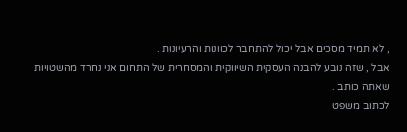, לא תמיד מסכים אבל יכול להתחבר לכוונות והרעיונות .
אבל , שזה נובע להבנה העסקית השיווקית והמסחרית של התחום אני נחרד מהשטויות שאתה כותב .
לכתוב משפט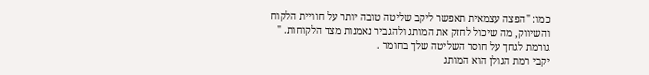כמו: "הפצה עצמאית תאפשר ליקב שליטה טובה יותר על חוויית הלקוח והשיווק, מה שיכול לחזק את המותג ולהגביר נאמנות מצד הלקוחות. "
גורמת לגחך על חוסר השליטה שלך בחומר .
יקבי רמת הגולן הוא המותג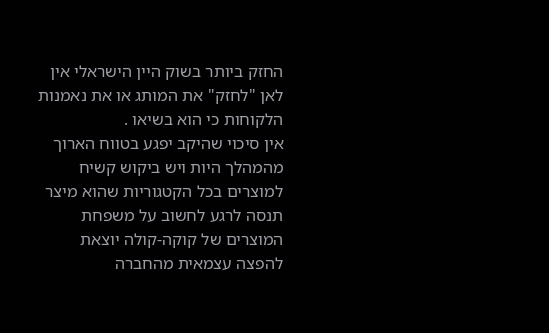החזק ביותר בשוק היין הישראלי אין לאן "לחזק" את המותג או את נאמנות הלקוחות כי הוא בשיאו .
אין סיכוי שהיקב יפגע בטווח הארוך מהמהלך היות ויש ביקוש קשיח למוצרים בכל הקטגוריות שהוא מיצר
תנסה לרגע לחשוב על משפחת המוצרים של קוקה-קולה יוצאת להפצה עצמאית מהחברה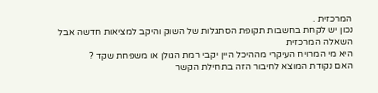המרכזית .
נכון יש לקחת בחשבות תקופת הסתגלות של השוק והיקב למציאות חדשה אבל השאלה המרכזית
היא מי המרויח העיקרי מההיכל היין יקבי רמת הגולן או משפחת שקד ?
האם נקודת המוצא לחיבור הזה בתחילת הקשר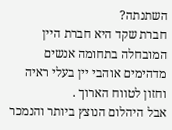השתנתה?
חברת שקד היא חברת היין המובחלה בתחומה אנשים מדהימים אוהבי יין בעלי ראיה וחזון לטווח הארוך .
אבל היהלום הנוצץ ביותר והנמכר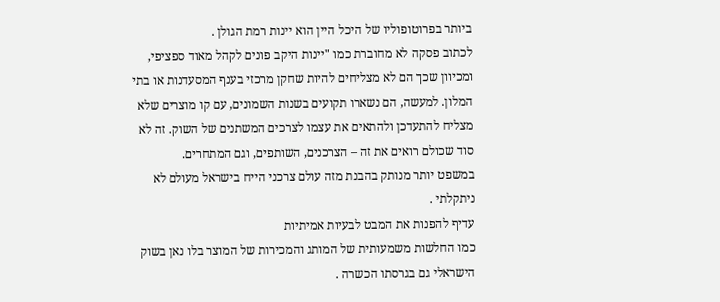ביותר בפרוטופוליו של היכל היין הוא יינות רמת הגולן .
לכתוב פסקה לא מחוברת כמו "יינות היקב פונים לקהל מאוד ספציפי, ומכיוון שכך הם לא מצליחים להיות שחקן מרכזי בענף המסעדנות או בתי המלון. למעשה, הם נשארו תקועים בשנות השמונים, עם קו מוצרים שלא מצליח להתעדכן ולהתאים את עצמו לצרכים המשתנים של השוק. זה לא סוד שכולם רואים את זה – הצרכנים, השותפים, וגם המתחרים.
במשפט יותר מנותק בהבנת מזה עולם צרכני הייח בישראל מעולם לא ניתקלתי .
עדיף להפנות את המבט לבעיות אמיתיות
כמו החלשות משמעותית של המותג והמכירות של המוצר בלו נאן בשוק הישראלי גם בגרסתו הכשרה .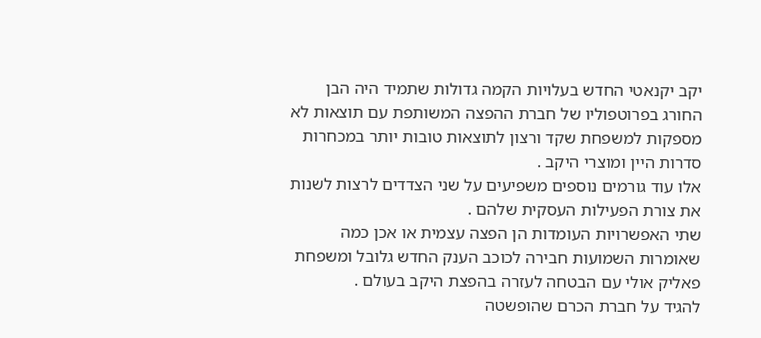יקב יקנאטי החדש בעלויות הקמה גדולות שתמיד היה הבן החורג בפרוטפוליו של חברת ההפצה המשותפת עם תוצאות לא מספקות למשפחת שקד ורצון לתוצאות טובות יותר במכחרות סדרות היין ומוצרי היקב .
אלו עוד גורמים נוספים משפיעים על שני הצדדים לרצות לשנות את צורת הפעילות העסקית שלהם .
שתי האפשרויות העומדות הן הפצה עצמית או אכן כמה שאומרות השמועות חבירה לכוכב הענק החדש גלובל ומשפחת פאליק אולי עם הבטחה לעזרה בהפצת היקב בעולם .
להגיד על חברת הכרם שהופשטה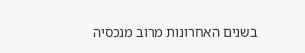בשנים האחרונות מרוב מנכסיה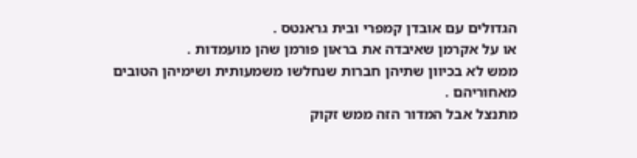הגדולים עם אובדן קמפרי ובית גראנטס .
או על אקרמן שאיבדה את בראון פורמן שהן מועמדות .
ממש לא בכיוון שתיהן חברות שנחלשו משמעותית ושימיהן הטובים מאחוריהם .
מתנצל אבל המדור הזה ממש זקוק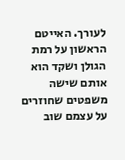לעורך. האייטם הראשון על רמת הגולן ושקד הוא אותם שישה משפטים שחוזרים על עצמם שוב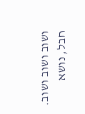ושוב ושוב ושוב. חבל, נושא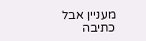מעניין אבל כתיבה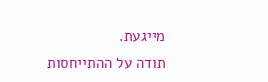מייגעת.
תודה על ההתייחסות